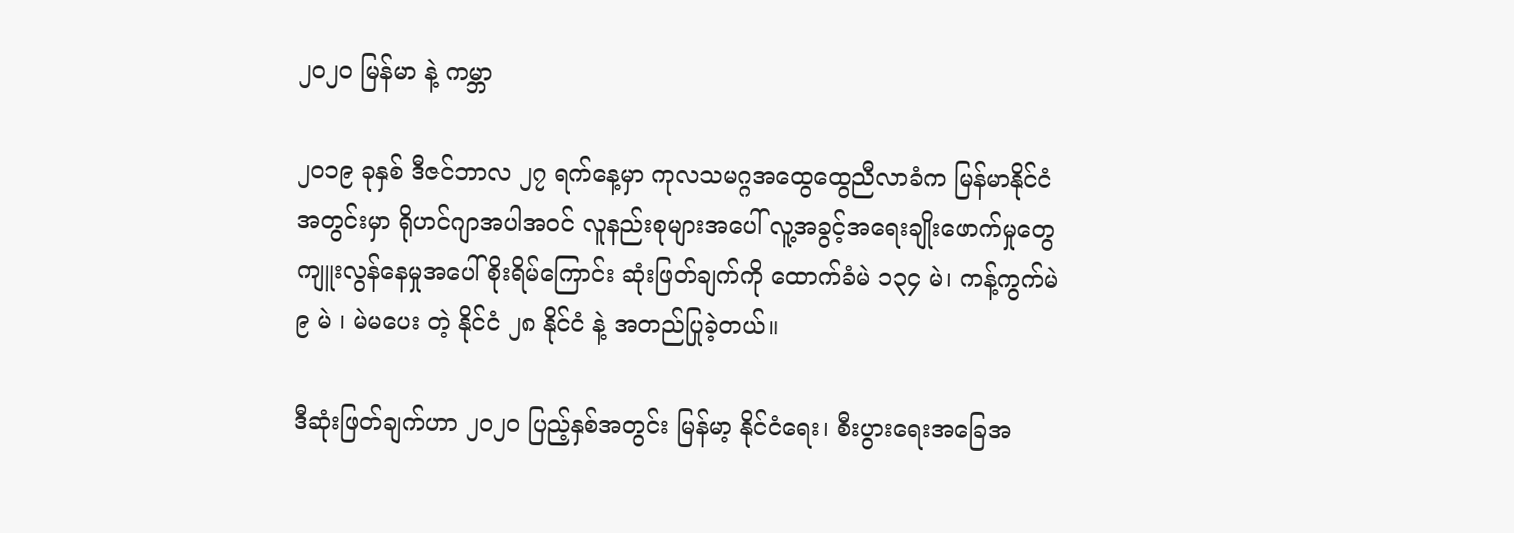၂၀၂၀ မြန်မာ နဲ့ ကမ္ဘာ

၂၀၁၉ ခုနှစ် ဒီဇင်ဘာလ ၂၇ ရက်နေ့မှာ ကုလသမဂ္ဂအထွေထွေညီလာခံက မြန်မာနိုင်ငံအတွင်းမှာ ရိုဟင်ဂျာအပါအဝင် လူနည်းစုများအပေါ် လူ့အခွင့်အရေးချိုးဖောက်မှုတွေကျူးလွန်နေမှုအပေါ် စိုးရိမ်ကြောင်း ဆုံးဖြတ်ချက်ကို ထောက်ခံမဲ ၁၃၄ မဲ၊ ကန့်ကွက်မဲ ၉ မဲ ၊ မဲမပေး တဲ့ နိုင်ငံ ၂၈ နိုင်ငံ နဲ့ အတည်ပြုခဲ့တယ်။

ဒီဆုံးဖြတ်ချက်ဟာ ၂၀၂၀ ပြည့်နှစ်အတွင်း မြန်မာ့ နိုင်ငံရေး၊ စီးပွားရေးအခြေအ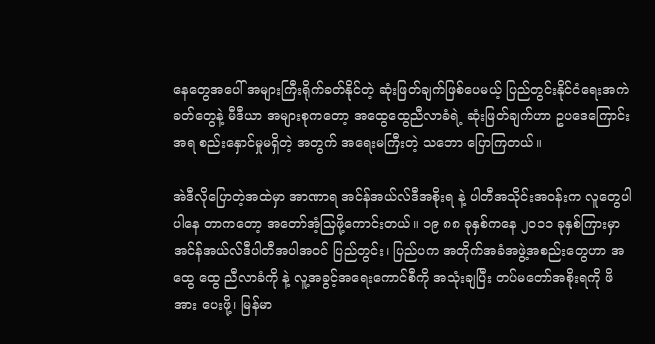နေတွေအပေါ် အများကြီးရိုက်ခတ်နိုင်တဲ့ ဆုံးဖြတ်ချက်ဖြစ်ပေမယ့် ပြည်တွင်းနိုင်ငံရေးအကဲခတ်တွေနဲ့ မီဒီယာ အများစုကတော့ အထွေထွေညီလာခံရဲ့ ဆုံးဖြတ်ချက်ဟာ ဥပဒေကြောင်းအရ စည်းနှောင်မှုမရှိတဲ့ အတွက် အရေးမကြီးတဲ့ သဘော ပြောကြတယ်။

အဲဒီလိုပြောတဲ့အထဲမှာ အာဏာရ အင်န်အယ်လ်ဒီအစိုးရ နဲ့ ပါတီအသိုင်းအဝန်းက လူတွေပါ ပါနေ တာကတော့ အတော်အံ့သြဖို့ကောင်းတယ်။ ၁၉ ၈၈ ခုနှစ်ကနေ ၂၀၁၁ ခုနှစ်ကြားမှာ အင်န်အယ်လ်ဒီပါတီအပါအဝင် ပြည်တွင်း၊ ပြည်ပက အတိုက်အခံအဖွဲ့အစည်းတွေဟာ အထွေ ထွေ ညီလာခံကို နဲ့ လူ့အခွင့်အရေးကောင်စီကို အသုံးချပြီး တပ်မတော်အစိုးရကို ဖိအား ပေးဖို့၊ မြန်မာ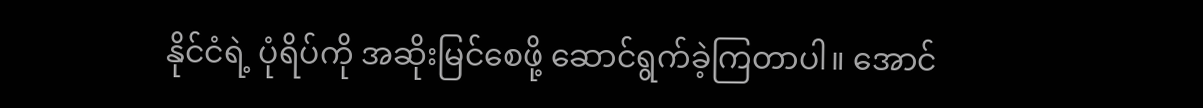နိုင်ငံရဲ့ ပုံရိပ်ကို အဆိုးမြင်စေဖို့ ဆောင်ရွက်ခဲ့ကြတာပါ။ အောင်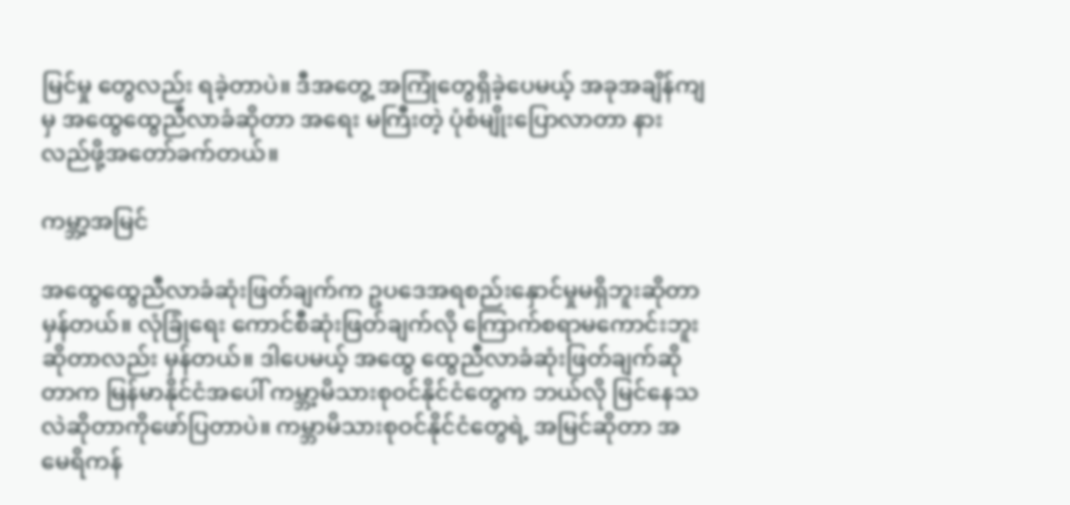မြင်မှု တွေလည်း ရခဲ့တာပဲ။ ဒီအတွေ့ အကြုံတွေရှိခဲ့ပေမယ့် အခုအချိန်ကျ မှ အထွေထွေညီလာခံဆိုတာ အရေး မကြီးတဲ့ ပုံစံမျိုးပြောလာတာ နားလည်ဖို့အတော်ခက်တယ်။

ကမ္ဘာ့အမြင်

အထွေထွေညီလာခံဆုံးဖြတ်ချက်က ဥပဒေအရစည်းနှောင်မှုမရှိဘူးဆိုတာ မှန်တယ်။ လုံခြုံရေး ကောင်စီဆုံးဖြတ်ချက်လို ကြောက်စရာမကောင်းဘူးဆိုတာလည်း မှန်တယ်။ ဒါပေမယ့် အထွေ ထွေညီလာခံဆုံးဖြတ်ချက်ဆိုတာက မြန်မာနိုင်ငံအပေါ် ကမ္ဘာ့မိသားစုဝင်နိုင်ငံတွေက ဘယ်လို မြင်နေသလဲဆိုတာကိုဖော်ပြတာပဲ။ ကမ္ဘာမိသားစုဝင်နိုင်ငံတွေရဲ့ အမြင်ဆိုတာ အမေရိကန်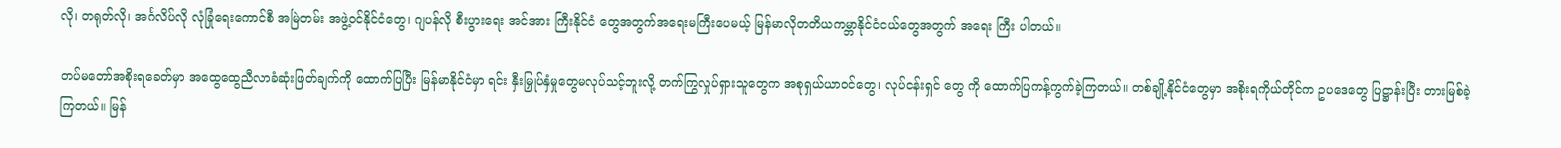လို၊ တရုတ်လို၊ အင်္ဂလိပ်လို လုံခြုံရေးကောင်စီ အမြဲတမ်း အဖွဲ့ဝင်နိုင်ငံတွေ၊ ဂျပန်လို စီးပွားရေး အင်အား ကြီးနိုင်ငံ တွေအတွက်အရေးမကြီးပေမယ့် မြန်မာလိုတတိယကမ္ဘာနိုင်ငံငယ်တွေအတွက် အရေး ကြီး ပါတယ်။

တပ်မတော်အစိုးရခေတ်မှာ အထွေထွေညီလာခံဆုံးဖြတ်ချက်ကို ထောက်ပြပြီး မြန်မာနိုင်ငံမှာ ရင်း နှီးမြှုပ်နှံမှုတွေမလုပ်သင့်ဘူးလို့ တက်ကြွလှုပ်ရှားသူတွေက အစုရှယ်ယာဝင်တွေ၊ လုပ်ငန်းရှင် တွေ ကို ထောက်ပြကန့်ကွက်ခဲ့ကြတယ်။ တစ်ချို့နိုင်ငံတွေမှာ အစိုးရကိုယ်တိုင်က ဥပဒေတွေ ပြဋ္ဌာန်းပြီး တားမြစ်ခဲ့ကြတယ်။ မြန်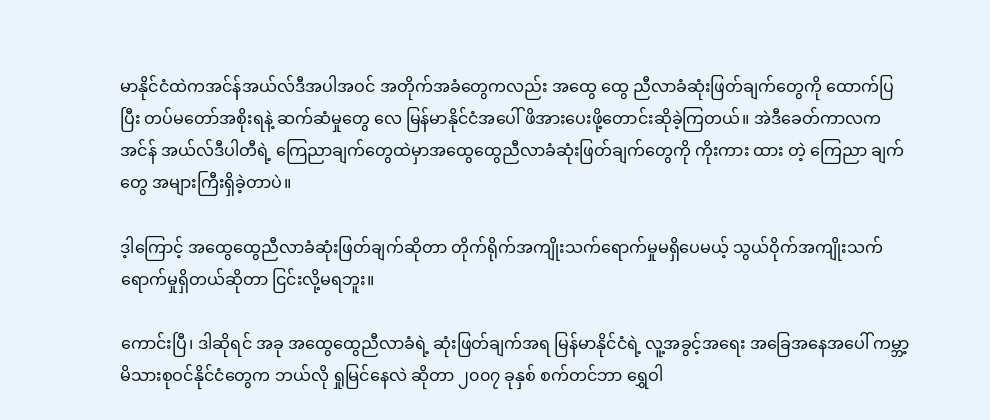မာနိုင်ငံထဲကအင်န်အယ်လ်ဒီအပါအဝင် အတိုက်အခံတွေကလည်း အထွေ ထွေ ညီလာခံဆုံးဖြတ်ချက်တွေကို ထောက်ပြပြီး တပ်မတော်အစိုးရနဲ့ ဆက်ဆံမှုတွေ လေ မြန်မာနိုင်ငံအပေါ် ဖိအားပေးဖို့တောင်းဆိုခဲ့ကြတယ်။ အဲဒီခေတ်ကာလက အင်န် အယ်လ်ဒီပါတီရဲ့ ကြေညာချက်တွေထဲမှာအထွေထွေညီလာခံဆုံးဖြတ်ချက်တွေကို ကိုးကား ထား တဲ့ ကြေညာ ချက် တွေ အများကြီးရှိခဲ့တာပဲ။

ဒ့ါကြောင့် အထွေထွေညီလာခံဆုံးဖြတ်ချက်ဆိုတာ တိုက်ရိုက်အကျိုးသက်ရောက်မှုမရှိပေမယ့် သွယ်ဝိုက်အကျိုးသက်ရောက်မှုရှိတယ်ဆိုတာ ငြင်းလို့မရဘူး။

ကောင်းပြီ၊ ဒါဆိုရင် အခု အထွေထွေညီလာခံရဲ့ ဆုံးဖြတ်ချက်အရ မြန်မာနိုင်ငံရဲ့ လူ့အခွင့်အရေး အခြေအနေအပေါ် ကမ္ဘာ့မိသားစုဝင်နိုင်ငံတွေက ဘယ်လို ရှုမြင်နေလဲ ဆိုတာ ၂၀၀၇ ခုနှစ် စက်တင်ဘာ ရွှေဝါ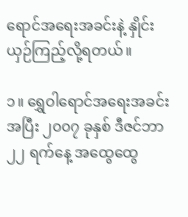ရောင်အရေးအခင်းနဲ့ နှိုင်းယှဉ်ကြည့်လို့ရတယ်။

၁။ ရွှေဝါရောင်အရေးအခင်းအပြီး ၂၀၀၇ ခုနှစ် ဒီဇင်ဘာ ၂၂ ရက်နေ့ အထွေထွေ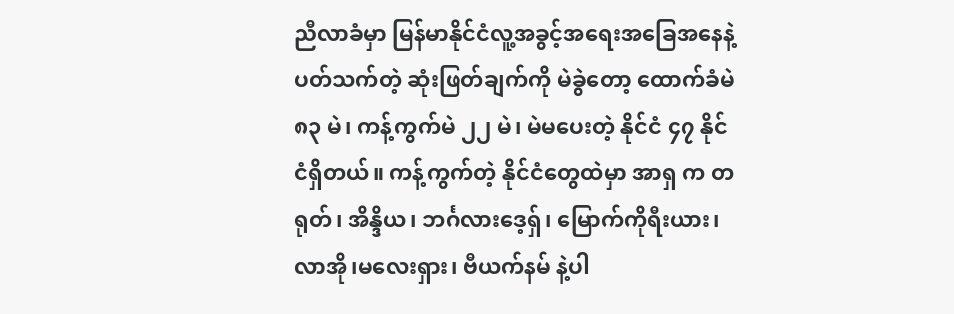ညီလာခံမှာ မြန်မာနိုင်ငံလူ့အခွင့်အရေးအခြေအနေနဲ့ပတ်သက်တဲ့ ဆုံးဖြတ်ချက်ကို မဲခွဲတော့ ထောက်ခံမဲ ၈၃ မဲ၊ ကန့်ကွက်မဲ ၂၂ မဲ၊ မဲမပေးတဲ့ နိုင်ငံ ၄၇ နိုင်ငံရှိတယ်။ ကန့်ကွက်တဲ့ နိုင်ငံတွေထဲမှာ အာရှ က တရုတ်၊ အိန္ဒိယ၊ ဘင်္ဂလားဒေ့ရ်ှ၊ မြောက်ကိုရီးယား၊ လာအို၊မလေးရှား၊ ဗီယက်နမ် နဲ့ပါ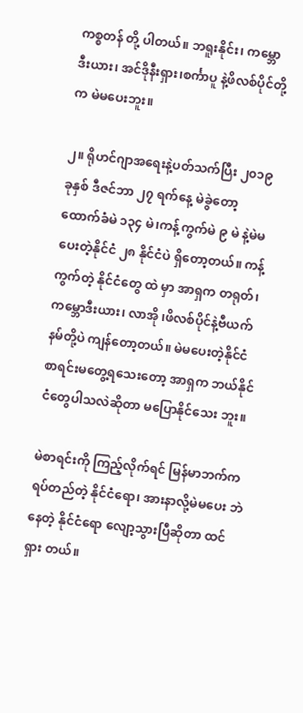ကစ္စတန် တို့ ပါတယ်။ ဘရူးနိုင်း၊ ကမ္ဘောဒီးယား၊ အင်ဒိုနီးရှား၊စင်္ကာပူ နဲ့ဖိလစ်ပိုင်တို့က မဲမပေးဘူး။

၂။ ရိုဟင်ဂျာအရေးနဲ့ပတ်သက်ပြီး ၂၀၁၉ ခုနှစ် ဒီဇင်ဘာ ၂၇ ရက်နေ့ မဲခွဲတော့ ထောက်ခံမဲ ၁၃၄ မဲ၊ကန့်ကွက်မဲ ၉ မဲ နဲ့မဲမပေးတဲ့နိုင်ငံ ၂၈ နိုင်ငံပဲ ရှိတော့တယ်။ ကန့်ကွက်တဲ့ နိုင်ငံတွေ ထဲ မှာ အာရှက တရုတ်၊ ကမ္ဘောဒီးယား၊ လာအို ၊ဖိလစ်ပိုင်နဲ့ဗီယက်နမ်တို့ပဲ ကျန်တော့တယ်။ မဲမပေးတဲ့နိုင်ငံစာရင်းမတွေ့ရသေးတော့ အာရှက ဘယ်နိုင်ငံတွေပါသလဲဆိုတာ မပြောနိုင်သေး ဘူး။

မဲစာရင်းကို ကြည့်လိုက်ရင် မြန်မာဘက်က ရပ်တည်တဲ့ နိုင်ငံရော၊ အားနာလို့မဲမပေး ဘဲ နေတဲ့ နိုင်ငံရော လျော့သွားပြီဆိုတာ ထင်ရှား တယ်။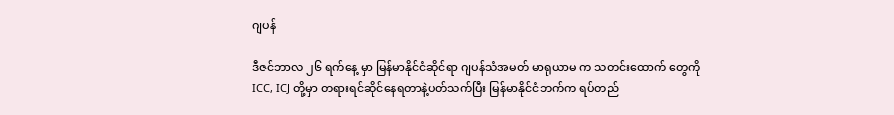ဂျပန်

ဒီဇင်ဘာလ ၂၆ ရက်နေ့ မှာ မြန်မာနိုင်ငံဆိုင်ရာ ဂျပန်သံအမတ် မာရုယာမ က သတင်းထောက် တွေကို ICC, ICJ တို့မှာ တရားရင်ဆိုင်နေရတာနဲ့ပတ်သက်ပြီး မြန်မာနိုင်ငံဘက်က ရပ်တည်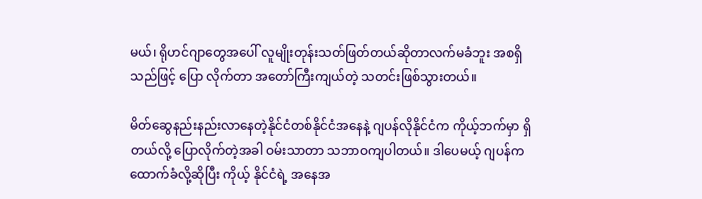မယ်၊ ရိုဟင်ဂျာတွေအပေါ် လူမျိုးတုန်းသတ်ဖြတ်တယ်ဆိုတာလက်မခံဘူး အစရှိသည်ဖြင့် ပြော လိုက်တာ အတော်ကြီးကျယ်တဲ့ သတင်းဖြစ်သွားတယ်။

မိတ်ဆွေနည်းနည်းလာနေတဲ့နိုင်ငံတစ်နိုင်ငံအနေနဲ့ ဂျပန်လိုနိုင်ငံက ကိုယ့်ဘက်မှာ ရှိတယ်လို့ ပြောလိုက်တဲ့အခါ ဝမ်းသာတာ သဘာဝကျပါတယ်။ ဒါပေမယ့် ဂျပန်က ထောက်ခံလို့ဆိုပြီး ကိုယ့် နိုင်ငံရဲ့ အနေအ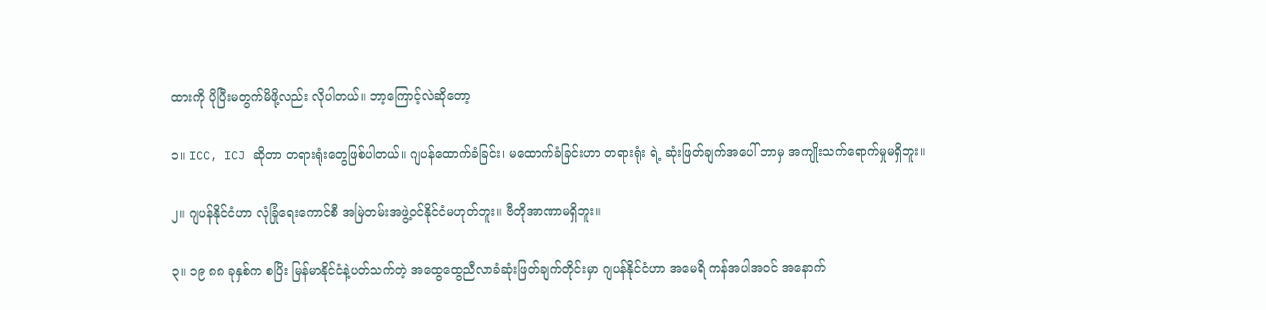ထားကို ပိုပြီးမတွက်မိဖို့လည်း လိုပါတယ်။ ဘာ့ကြောင့်လဲဆိုတော့

၁။ ICC, ICJ ဆိုတာ တရားရုံးတွေဖြစ်ပါတယ်။ ဂျပန်ထောက်ခံခြင်း၊ မထောက်ခံခြင်းဟာ တရားရုံး ရဲ့ ဆုံးဖြတ်ချက်အပေါ် ဘာမှ အကျိုးသက်ရောက်မှုမရှိဘူး။

၂။ ဂျပန်နိုင်ငံဟာ လုံခြုံရေးကောင်စီ အမြဲတမ်းအဖွဲ့ဝင်နိုင်ငံမဟုတ်ဘူး။ ဗီတိုအာဏာမရှိဘူး။

၃။ ၁၉ ၈၈ ခုနှစ်က စပြိး မြန်မာနိုင်ငံနဲ့ပတ်သက်တဲ့ အထွေထွေညီလာခံဆုံးဖြတ်ချက်တိုင်းမှာ ဂျပန်နိုင်ငံဟာ အမေရိ ကန်အပါအဝင် အနောက်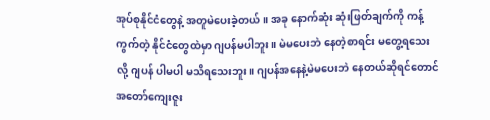အုပ်စုနိုင်ငံတွေနဲ့ အတူမဲပေးခဲ့တယ်။ အခု နောက်ဆုံး ဆုံးဖြတ်ချက်ကို ကန့်ကွက်တဲ့ နိုင်ငံတွေထဲမှာ ဂျပန်မပါဘူး။ မဲမပေးဘဲ နေတဲ့စာရင်း မတွေ့ရသေးလို့ ဂျပန် ပါမပါ မသိရသေးဘူး။ ဂျပန်အနေနဲ့မဲမပေးဘဲ နေတယ်ဆိုရင်တောင် အတော်ကျေးဇူး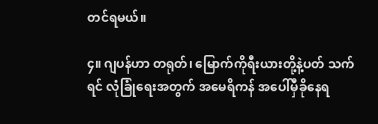တင်ရမယ်။

၄။ ဂျပန်ဟာ တရုတ်၊ မြောက်ကိုရီးယားတို့နဲ့ပတ် သက်ရင် လုံခြုံရေးအတွက် အမေရိကန် အပေါ်မှီခိုနေရ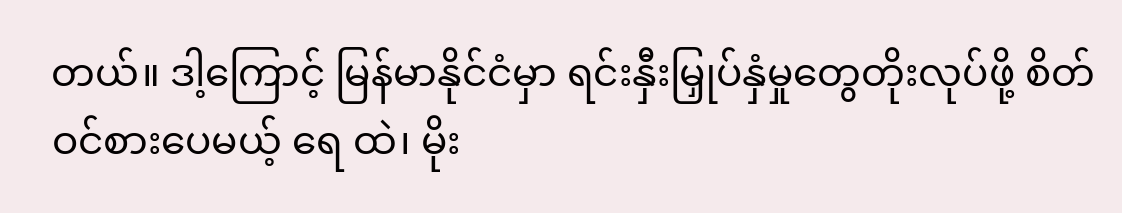တယ်။ ဒါ့ကြောင့် မြန်မာနိုင်ငံမှာ ရင်းနှီးမြှုပ်နှံမှုတွေတိုးလုပ်ဖို့ စိတ်ဝင်စားပေမယ့် ရေ ထဲ၊ မိုး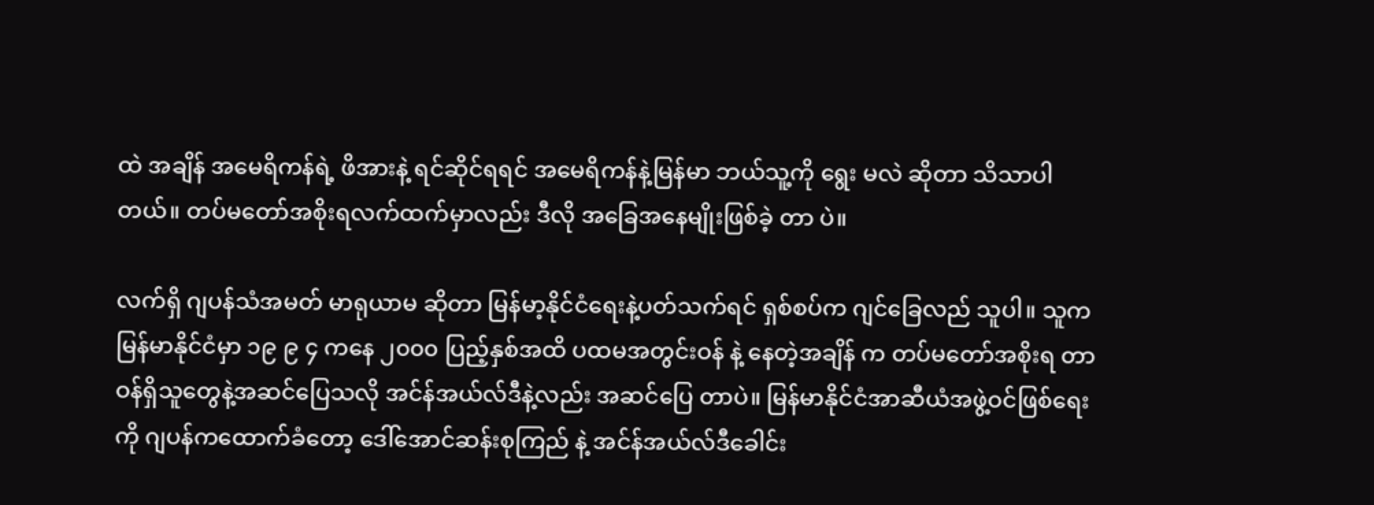ထဲ အချိန် အမေရိကန်ရဲ့ ဖိအားနဲ့ ရင်ဆိုင်ရရင် အမေရိကန်နဲ့မြန်မာ ဘယ်သူ့ကို ရွေး မလဲ ဆိုတာ သိသာပါတယ်။ တပ်မတော်အစိုးရလက်ထက်မှာလည်း ဒီလို အခြေအနေမျိုးဖြစ်ခဲ့ တာ ပဲ။

လက်ရှိ ဂျပန်သံအမတ် မာရုယာမ ဆိုတာ မြန်မာ့နိုင်ငံရေးနဲ့ပတ်သက်ရင် ရှစ်စပ်က ဂျင်ခြေလည် သူပါ။ သူက မြန်မာနိုင်ငံမှာ ၁၉ ၉ ၄ ကနေ ၂၀၀၀ ပြည့်နှစ်အထိ ပထမအတွင်းဝန် နဲ့ နေတဲ့အချိန် က တပ်မတော်အစိုးရ တာဝန်ရှိသူတွေနဲ့အဆင်ပြေသလို အင်န်အယ်လ်ဒီနဲ့လည်း အဆင်ပြေ တာပဲ။ မြန်မာနိုင်ငံအာဆီယံအဖွဲ့ဝင်ဖြစ်ရေးကို ဂျပန်ကထောက်ခံတော့ ဒေါ်အောင်ဆန်းစုကြည် နဲ့ အင်န်အယ်လ်ဒီခေါင်း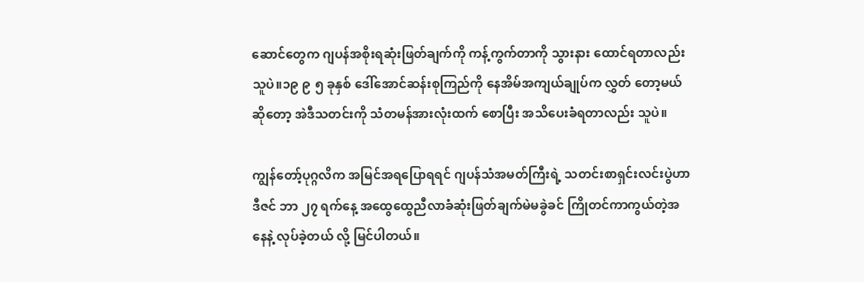ဆောင်တွေက ဂျပန်အစိုးရဆုံးဖြတ်ချက်ကို ကန့်ကွက်တာကို သွားနား ထောင်ရတာလည်းသူပဲ။၁၉ ၉ ၅ ခုနှစ် ဒေါ်အောင်ဆန်းစုကြည်ကို နေအိမ်အကျယ်ချုပ်က လွှတ် တော့မယ်ဆိုတော့ အဲဒီသတင်းကို သံတမန်အားလုံးထက် စောပြီး အသိပေးခံရတာလည်း သူပဲ။

ကျွန်တော့်ပုဂ္ဂလိက အမြင်အရပြောရရင် ဂျပန်သံအမတ်ကြီးရဲ့ သတင်းစာရှင်းလင်းပွဲဟာ ဒီဇင် ဘာ ၂၇ ရက်နေ့ အထွေထွေညီလာခံဆုံးဖြတ်ချက်မဲမခွဲခင် ကြိုတင်ကာကွယ်တဲ့အနေနဲ့ လုပ်ခဲ့တယ် လို့ မြင်ပါတယ်။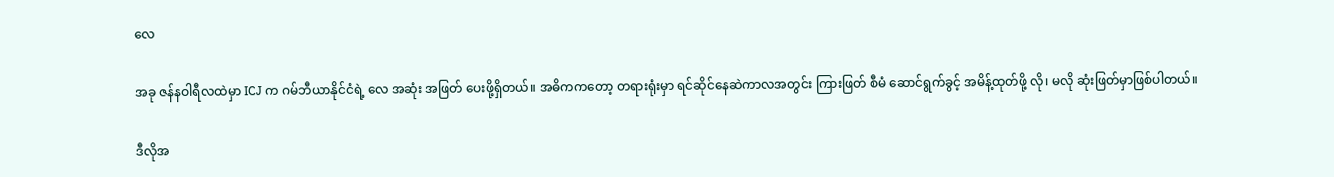လေ

အခု ဇန်နဝါရီလထဲမှာ ICJ က ဂမ်ဘီယာနိုင်ငံရဲ့ လေ အဆုံး အဖြတ် ပေးဖို့ရှိတယ်။ အဓိကကတော့ တရားရုံးမှာ ရင်ဆိုင်နေဆဲကာလအတွင်း ကြားဖြတ် စီမံ ဆောင်ရွက်ခွင့် အမိန့်ထုတ်ဖို့ လို၊ မလို ဆုံးဖြတ်မှာဖြစ်ပါတယ်။

ဒီလိုအ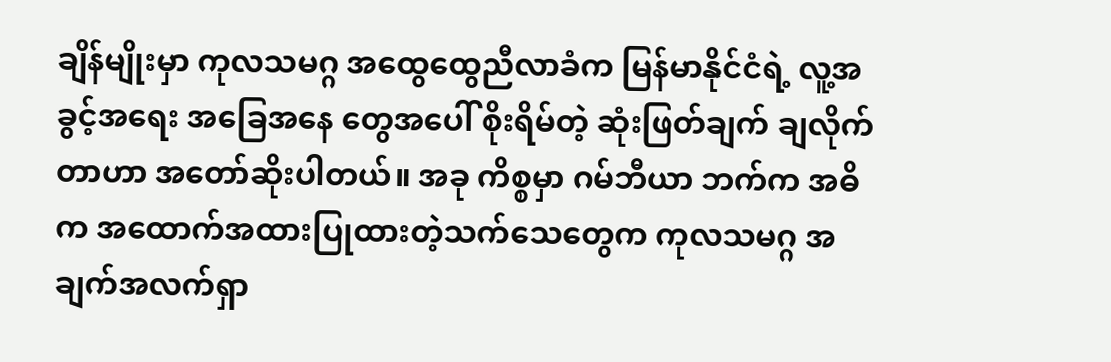ချိန်မျိုးမှာ ကုလသမဂ္ဂ အထွေထွေညီလာခံက မြန်မာနိုင်ငံရဲ့ လူ့အခွင့်အရေး အခြေအနေ တွေအပေါ် စိုးရိမ်တဲ့ ဆုံးဖြတ်ချက် ချလိုက်တာဟာ အတော်ဆိုးပါတယ်။ အခု ကိစ္စမှာ ဂမ်ဘီယာ ဘက်က အဓိက အထောက်အထားပြုထားတဲ့သက်သေတွေက ကုလသမဂ္ဂ အချက်အလက်ရှာ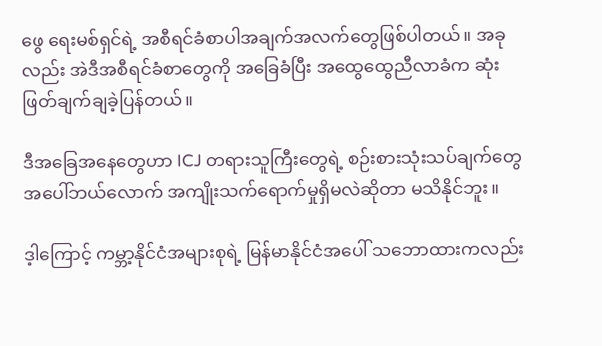ဖွေ ရေးမစ်ရှင်ရဲ့ အစီရင်ခံစာပါအချက်အလက်တွေဖြစ်ပါတယ်။ အခုလည်း အဲဒီအစီရင်ခံစာတွေကို အခြေခံပြီး အထွေထွေညီလာခံက ဆုံးဖြတ်ချက်ချခဲ့ပြန်တယ်။

ဒီအခြေအနေတွေဟာ ICJ တရားသူကြီးတွေရဲ့ စဉ်းစားသုံးသပ်ချက်တွေအပေါ်ဘယ်လောက် အကျိုးသက်ရောက်မှုရှိမလဲဆိုတာ မသိနိုင်ဘူး။

ဒ့ါကြောင့် ကမ္ဘာ့နိုင်ငံအများစုရဲ့ မြန်မာနိုင်ငံအပေါ် သဘောထားကလည်း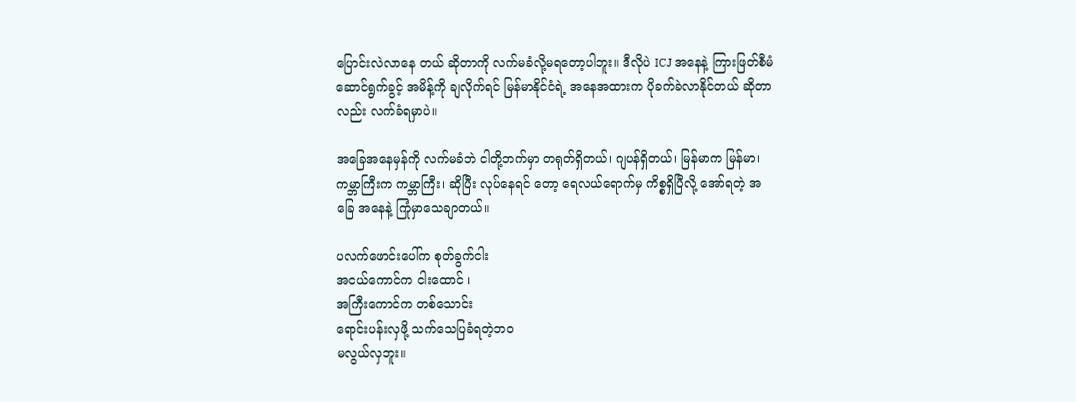ပြောင်းလဲလာနေ တယ် ဆိုတာကို လက်မခံလို့မရတော့ပါဘူး။ ဒီလိုပဲ ICJ အနေနဲ့ ကြားဖြတ်စီမံဆောင်ရွက်ခွင့် အမိန့်ကို ချလိုက်ရင် မြန်မာနိုင်ငံရဲ့ အနေအထားက ပိုခက်ခဲလာနိုင်တယ် ဆိုတာလည်း လက်ခံရမှာပဲ။

အခြေအနေမှန်ကို လက်မခံဘဲ ငါတို့ဘက်မှာ တရုတ်ရှိတယ်၊ ဂျပန်ရှိတယ်၊ မြန်မာက မြန်မာ၊ ကမ္ဘာကြီးက ကမ္ဘာကြီး၊ ဆိုပြီး လုပ်နေရင် တော့ ရေလယ်ရောက်မှ ကိစ္စရှိပြီလို့ အော်ရတဲ့ အခြေ အနေနဲ့ ကြုံမှာသေချာတယ်။

ပလက်ဖောင်းပေါ်က စုတ်ခွက်ငါး
အငယ်ကောင်က ငါးထောင် ၊
အကြီးကောင်က တစ်သောင်း
ရောင်းပန်းလှဖို့ သက်သေပြခံရတဲ့ဘဝ
မလွယ်လှဘူး။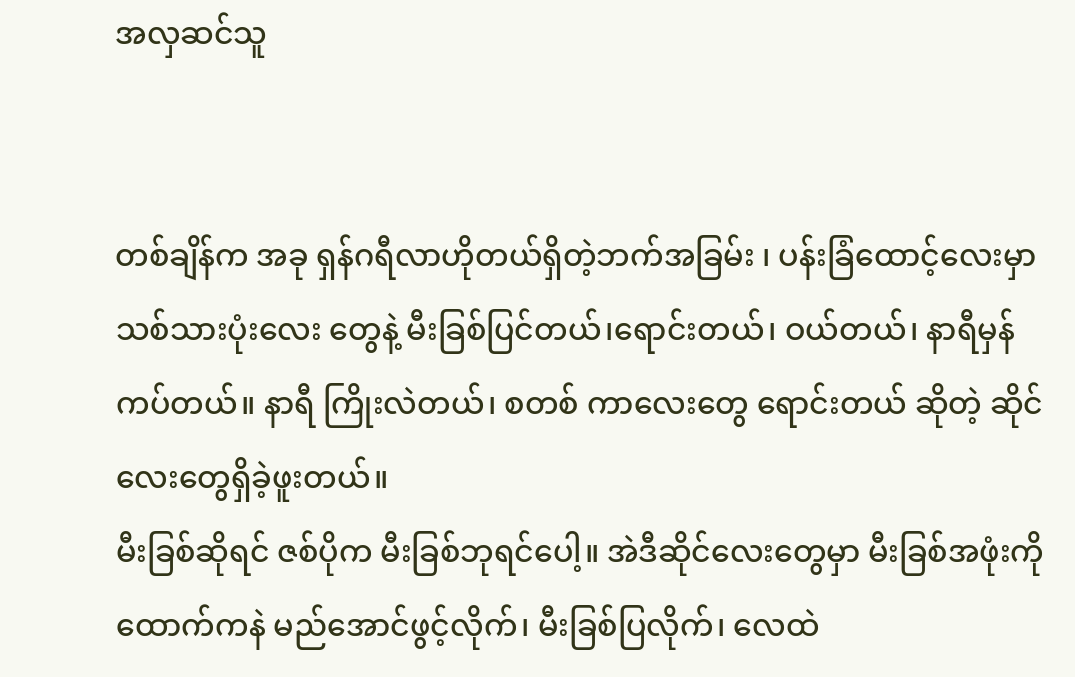အလှဆင်သူ


တစ်ချိန်က အခု ရှန်ဂရီလာဟိုတယ်ရှိတဲ့ဘက်အခြမ်း ၊ ပန်းခြံထောင့်လေးမှာ သစ်သားပုံးလေး တွေနဲ့ မီးခြစ်ပြင်တယ်၊ရောင်းတယ်၊ ဝယ်တယ်၊ နာရီမှန်ကပ်တယ်။ နာရီ ကြိုးလဲတယ်၊ စတစ် ကာလေးတွေ ရောင်းတယ် ဆိုတဲ့ ဆိုင်လေးတွေရှိခဲ့ဖူးတယ်။
မီးခြစ်ဆိုရင် ဇစ်ပိုက မီးခြစ်ဘုရင်ပေါ့။ အဲဒီဆိုင်လေးတွေမှာ မီးခြစ်အဖုံးကို ထောက်ကနဲ မည်အောင်ဖွင့်လိုက်၊ မီးခြစ်ပြလိုက်၊ လေထဲ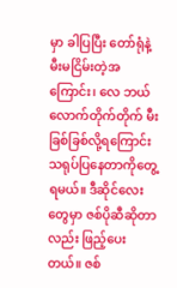မှာ ခါပြပြီး တော်ရုံနဲ့ မီးမငြိမ်းတဲ့အကြောင်း၊ လေ ဘယ်လောက်တိုက်တိုက် မီးခြစ်ခြစ်လို့ရကြောင်းသရုပ်ပြနေတာကိုတွေ့ရမယ်။ ဒီဆိုင်လေး တွေမှာ ဇစ်ပိုဆီဆိုတာလည်း ဖြည့်ပေးတယ်။ ဇစ်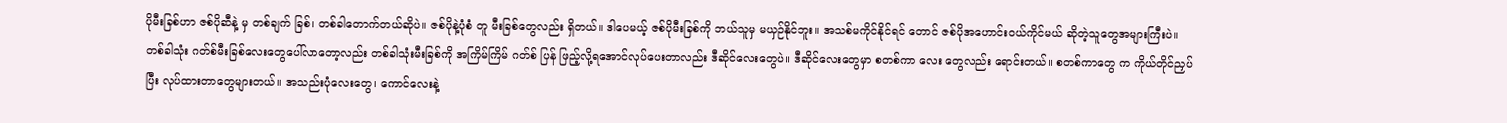ပိုမီးခြစ်ဟာ ဇစ်ပိုဆီနဲ့ မှ တစ်ချက် ခြစ်၊ တစ်ခါတောက်တယ်ဆိုပဲ။ ဇစ်ပိုနဲ့ပုံစံ တူ မီးခြစ်တွေလည်း ရှိတယ်။ ဒါပေမယ့် ဇစ်ပိုမီးခြစ်ကို ဘယ်သူမှ မယှဉ်နိုင်ဘူး။ အသစ်မကိုင်နိုင်ရင် တောင် ဇစ်ပိုအဟောင်းဝယ်ကိုင်မယ် ဆိုတဲ့သူတွေအများကြီးပဲ။
တစ်ခါသုံး ဂတ်စ်မီးခြစ်လေးတွေပေါ်လာတော့လည်း တစ်ခါသုံးမီးခြစ်ကို အကြိမ်ကြိမ် ဂတ်စ် ပြန် ဖြည့်လို့ရအောင်လုပ်ပေးတာလည်း ဒီဆိုင်လေးတွေပဲ။ ဒီဆိုင်လေးတွေမှာ စတစ်ကာ လေး တွေလည်း ရောင်းတယ်။ စတစ်ကာတွေ က ကိုယ်တိုင်ညှပ်ပြီး လုပ်ထားတာတွေများတယ်။ အသည်းပုံလေးတွေ၊ ကောင်လေးနဲ့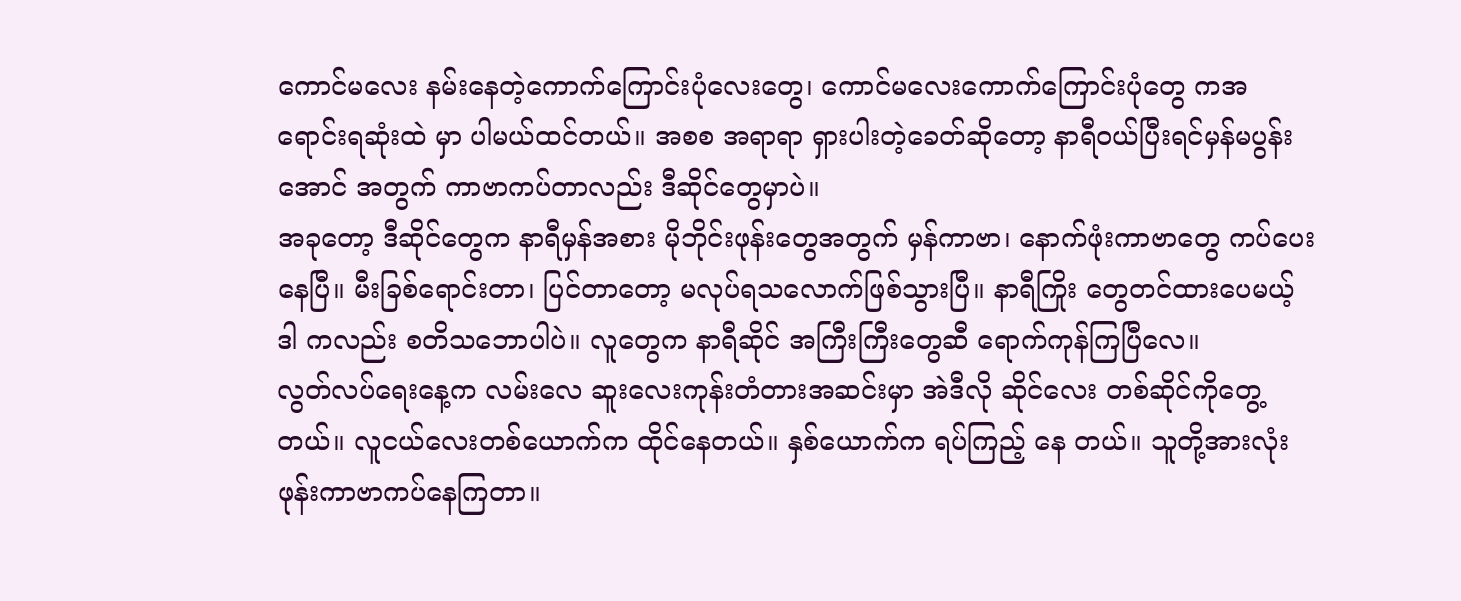ကောင်မလေး နမ်းနေတဲ့ကောက်ကြောင်းပုံလေးတွေ၊ ကောင်မလေးကောက်ကြောင်းပုံတွေ ကအရောင်းရဆုံးထဲ မှာ ပါမယ်ထင်တယ်။ အစစ အရာရာ ရှားပါးတဲ့ခေတ်ဆိုတော့ နာရီဝယ်ပြီးရင်မှန်မပွန်းအောင် အတွက် ကာဗာကပ်တာလည်း ဒီဆိုင်တွေမှာပဲ။
အခုတော့ ဒီဆိုင်တွေက နာရီမှန်အစား မိုဘိုင်းဖုန်းတွေအတွက် မှန်ကာဗာ၊ နောက်ဖုံးကာဗာတွေ ကပ်ပေးနေပြီ။ မီးခြစ်ရောင်းတာ၊ ပြင်တာတော့ မလုပ်ရသလောက်ဖြစ်သွားပြီ။ နာရီကြိုး တွေတင်ထားပေမယ့် ဒါ ကလည်း စတိသဘောပါပဲ။ လူတွေက နာရီဆိုင် အကြီးကြီးတွေဆီ ရောက်ကုန်ကြပြီလေ။
လွတ်လပ်ရေးနေ့က လမ်းလေ ဆူးလေးကုန်းတံတားအဆင်းမှာ အဲဒီလို ဆိုင်လေး တစ်ဆိုင်ကိုတွေ့တယ်။ လူငယ်လေးတစ်ယောက်က ထိုင်နေတယ်။ နှစ်ယောက်က ရပ်ကြည့် နေ တယ်။ သူတို့အားလုံးဖုန်းကာဗာကပ်နေကြတာ။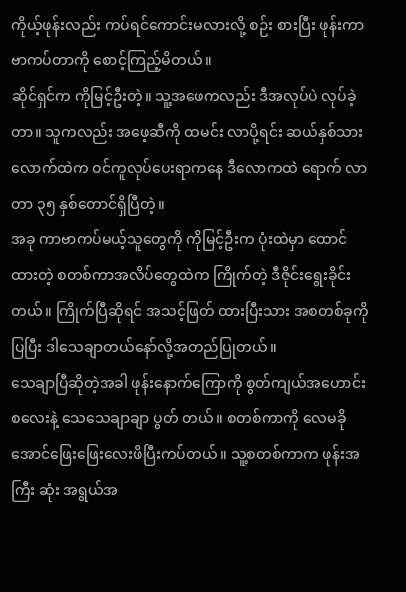ကိုယ့်ဖုန်းလည်း ကပ်ရင်ကောင်းမလားလို့ စဉ်း စားပြီး ဖုန်းကာဗာကပ်တာကို စောင့်ကြည့်မိတယ်။
ဆိုင်ရှင်က ကိုမြင့်ဦးတဲ့။ သူ့အဖေကလည်း ဒီအလုပ်ပဲ လုပ်ခဲ့တာ။ သူကလည်း အဖေ့ဆီကို ထမင်း လာပို့ရင်း ဆယ်နှစ်သားလောက်ထဲက ဝင်ကူလုပ်ပေးရာကနေ ဒီလောကထဲ ရောက် လာတာ ၃၅ နှစ်တောင်ရှိပြီတဲ့။
အခု ကာဗာကပ်မယ့်သူတွေကို ကိုမြင့်ဦးက ပုံးထဲမှာ ထောင် ထားတဲ့ စတစ်ကာအလိပ်တွေထဲက ကြိုက်တဲ့ ဒီဇိုင်းရွေးခိုင်းတယ်။ ကြိုက်ပြီဆိုရင် အသင့်ဖြတ် ထားပြီးသား အစတစ်ခုကို ပြပြီး ဒါသေချာတယ်နော်လို့အတည်ပြုတယ်။
သေချာပြီဆိုတဲ့အခါ ဖုန်းနောက်ကြောကို စွတ်ကျယ်အဟောင်းစလေးနဲ့ သေသေချာချာ ပွတ် တယ်။ စတစ်ကာကို လေမခိုအောင်ဖြေးဖြေးလေးဖိပြီးကပ်တယ်။ သူ့စတစ်ကာက ဖုန်းအကြီး ဆုံး အရွယ်အ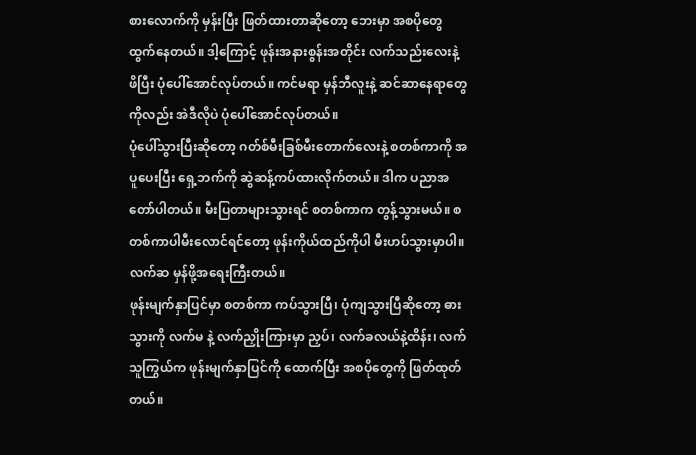စားလောက်ကို မှန်းပြီး ဖြတ်ထားတာဆိုတော့ ဘေးမှာ အစပိုတွေထွက်နေတယ်။ ဒါ့ကြောင့် ဖုန်းအနားစွန်းအတိုင်း လက်သည်းလေးနဲ့ ဖိပြီး ပုံပေါ်အောင်လုပ်တယ်။ ကင်မရာ မှန်ဘီလူးနဲ့ ဆင်ဆာနေရာတွေကိုလည်း အဲဒီလိုပဲ ပုံပေါ်အောင်လုပ်တယ်။
ပုံပေါ်သွားပြီးဆိုတော့ ဂတ်စ်မီးခြစ်မီးတောက်လေးနဲ့ စတစ်ကာကို အပူပေးပြီး ရှေ့ဘက်ကို ဆွဲဆန့်ကပ်ထားလိုက်တယ်။ ဒါက ပညာအတော်ပါတယ်။ မီးပြတာများသွားရင် စတစ်ကာက တွန့်သွားမယ်။ စတစ်ကာပါမီးလောင်ရင်တော့ ဖုန်းကိုယ်ထည်ကိုပါ မီးဟပ်သွားမှာပါ။ လက်ဆ မှန်ဖို့အရေးကြီးတယ်။
ဖုန်းမျက်နှာပြင်မှာ စတစ်ကာ ကပ်သွားပြီ၊ ပုံကျသွားပြီဆိုတော့ ဓားသွားကို လက်မ နဲ့ လက်ညှိုးကြားမှာ ညှပ်၊ လက်ခလယ်နဲ့ထိန်း၊ လက်သူကြွယ်က ဖုန်းမျက်နှာပြင်ကို ထောက်ပြီး အစပိုတွေကို ဖြတ်ထုတ်တယ်။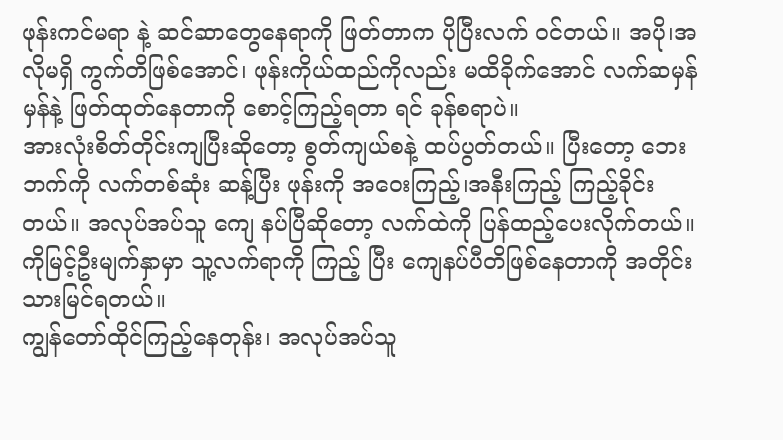ဖုန်းကင်မရာ နဲ့ ဆင်ဆာတွေနေရာကို ဖြတ်တာက ပိုပြီးလက် ဝင်တယ်။ အပို၊အလိုမရှိ ကွက်တိဖြစ်အောင်၊ ဖုန်းကိုယ်ထည်ကိုလည်း မထိခိုက်အောင် လက်ဆမှန်မှန်နဲ့ ဖြတ်ထုတ်နေတာကို စောင့်ကြည့်ရတာ ရင် ခုန်စရာပဲ။
အားလုံးစိတ်တိုင်းကျပြီးဆိုတော့ စွတ်ကျယ်စနဲ့ ထပ်ပွတ်တယ်။ ပြီးတော့ ဘေးဘက်ကို လက်တစ်ဆုံး ဆန့်ပြီး ဖုန်းကို အဝေးကြည့်၊အနီးကြည့် ကြည့်ခိုင်းတယ်။ အလုပ်အပ်သူ ကျေ နပ်ပြီဆိုတော့ လက်ထဲကို ပြန်ထည့်ပေးလိုက်တယ်။ ကိုမြင့်ဦးမျက်နှာမှာ သူ့လက်ရာကို ကြည့် ပြီး ကျေနပ်ပီတိဖြစ်နေတာကို အတိုင်းသားမြင်ရတယ်။
ကျွန်တော်ထိုင်ကြည့်နေတုန်း၊ အလုပ်အပ်သူ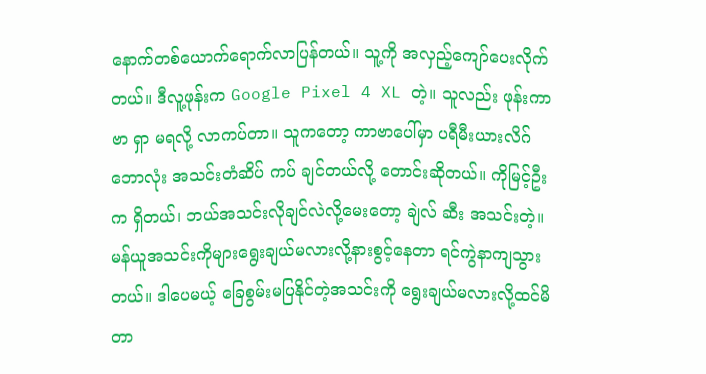နောက်တစ်ယောက်ရောက်လာပြန်တယ်။ သူ့ကို အလှည့်ကျော်ပေးလိုက်တယ်။ ဒီလူ့ဖုန်းက Google Pixel 4 XL တဲ့။ သူလည်း ဖုန်းကာဗာ ရှာ မရလို့ လာကပ်တာ။ သူကတော့ ကာဗာပေါ်မှာ ပရီမီးယားလိဂ်ဘောလုံး အသင်းတံဆိပ် ကပ် ချင်တယ်လို့ တောင်းဆိုတယ်။ ကိုမြင့်ဦးက ရှိတယ်၊ ဘယ်အသင်းလိုချင်လဲလို့မေးတော့ ချဲလ် ဆီး အသင်းတဲ့။ မန်ယူအသင်းကိုများရွေးချယ်မလားလို့နားစွင့်နေတာ ရင်ကွဲနာကျသွား တယ်။ ဒါပေမယ့် ခြေစွမ်းမပြနိုင်တဲ့အသင်းကို ရွေးချယ်မလားလို့ထင်မိတာ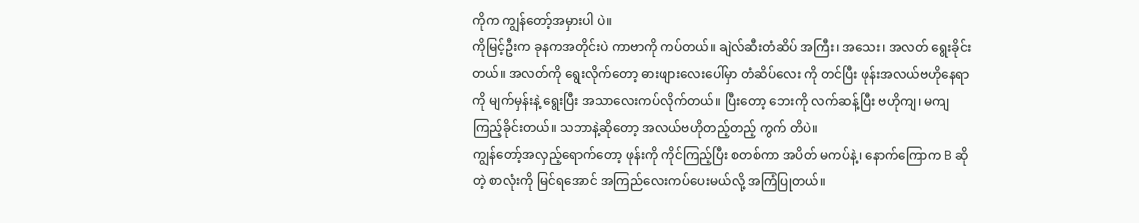ကိုက ကျွန်တော့်အမှားပါ ပဲ။
ကိုမြင့်ဦးက ခုနကအတိုင်းပဲ ကာဗာကို ကပ်တယ်။ ချဲလ်ဆီးတံဆိပ် အကြီး၊ အသေး၊ အလတ် ရွေးခိုင်းတယ်။ အလတ်ကို ရွေးလိုက်တော့ ဓားဖျားလေးပေါ်မှာ တံဆိပ်လေး ကို တင်ပြီး ဖုန်းအလယ်ဗဟိုနေရာကို မျက်မှန်းနဲ့ ရွေးပြီး အသာလေးကပ်လိုက်တယ်။ ပြီးတော့ ဘေးကို လက်ဆန့်ပြီး ဗဟိုကျ၊ မကျ ကြည့်ခိုင်းတယ်။ သဘာနဲ့ဆိုတော့ အလယ်ဗဟိုတည့်တည့် ကွက် တိပဲ။
ကျွန်တော့်အလှည့်ရောက်တော့ ဖုန်းကို ကိုင်ကြည့်ပြီး စတစ်ကာ အပိတ် မကပ်နဲ့၊ နောက်ကြောက B ဆိုတဲ့ စာလုံးကို မြင်ရအောင် အကြည်လေးကပ်ပေးမယ်လို့ အကြံပြုတယ်။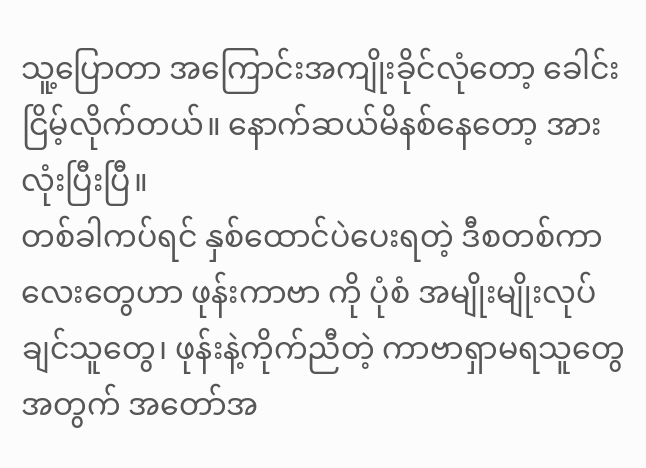သူ့ပြောတာ အကြောင်းအကျိုးခိုင်လုံတော့ ခေါင်းငြိမ့်လိုက်တယ်။ နောက်ဆယ်မိနစ်နေတော့ အားလုံးပြီးပြီ။
တစ်ခါကပ်ရင် နှစ်ထောင်ပဲပေးရတဲ့ ဒီစတစ်ကာလေးတွေဟာ ဖုန်းကာဗာ ကို ပုံစံ အမျိုးမျိုးလုပ်ချင်သူတွေ၊ ဖုန်းနဲ့ကိုက်ညီတဲ့ ကာဗာရှာမရသူတွေအတွက် အတော်အ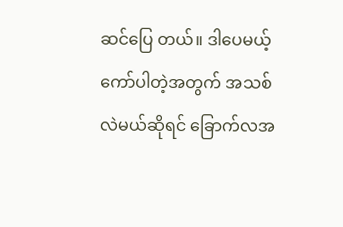ဆင်ပြေ တယ်။ ဒါပေမယ့် ကော်ပါတဲ့အတွက် အသစ်လဲမယ်ဆိုရင် ခြောက်လအ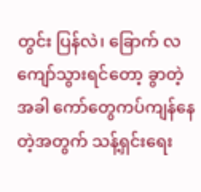တွင်း ပြန်လဲ၊ ခြောက် လကျော်သွားရင်တော့ ခွာတဲ့ အခါ ကော်တွေကပ်ကျန်နေတဲ့အတွက် သန့်ရှင်းရေး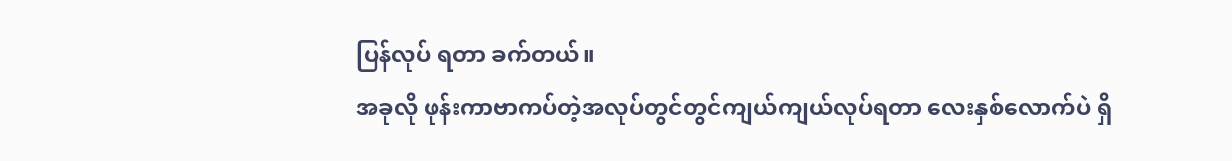ပြန်လုပ် ရတာ ခက်တယ်။
အခုလို ဖုန်းကာဗာကပ်တဲ့အလုပ်တွင်တွင်ကျယ်ကျယ်လုပ်ရတာ လေးနှစ်လောက်ပဲ ရှိ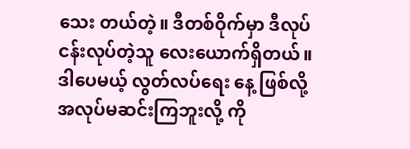သေး တယ်တဲ့။ ဒီတစ်ဝိုက်မှာ ဒီလုပ်ငန်းလုပ်တဲ့သူ လေးယောက်ရှိတယ်။ ဒါပေမယ့် လွတ်လပ်ရေး နေ့ ဖြစ်လို့ အလုပ်မဆင်းကြဘူးလို့ ကို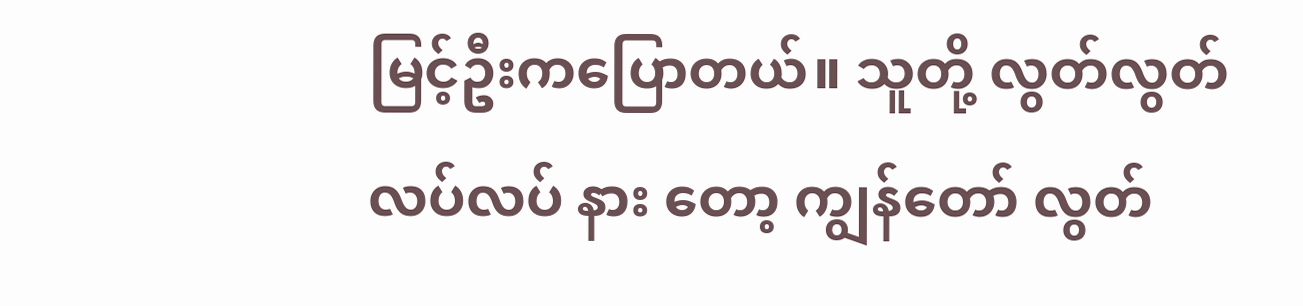မြင့်ဦးကပြောတယ်။ သူတို့ လွတ်လွတ်လပ်လပ် နား တော့ ကျွန်တော် လွတ်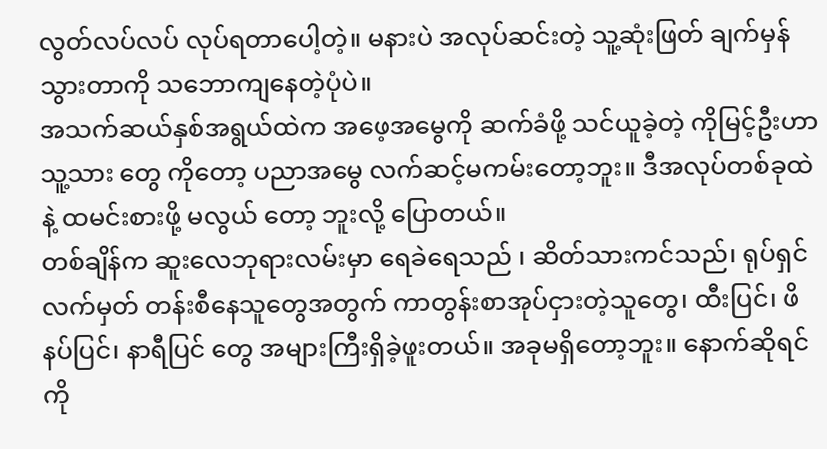လွတ်လပ်လပ် လုပ်ရတာပေါ့တဲ့။ မနားပဲ အလုပ်ဆင်းတဲ့ သူ့ဆုံးဖြတ် ချက်မှန်သွားတာကို သဘောကျနေတဲ့ပုံပဲ။
အသက်ဆယ်နှစ်အရွယ်ထဲက အဖေ့အမွေကို ဆက်ခံဖို့ သင်ယူခဲ့တဲ့ ကိုမြင့်ဦးဟာ သူ့သား တွေ ကိုတော့ ပညာအမွေ လက်ဆင့်မကမ်းတော့ဘူး။ ဒီအလုပ်တစ်ခုထဲနဲ့ ထမင်းစားဖို့ မလွယ် တော့ ဘူးလို့ ပြောတယ်။
တစ်ချိန်က ဆူးလေဘုရားလမ်းမှာ ရေခဲရေသည် ၊ ဆိတ်သားကင်သည်၊ ရုပ်ရှင် လက်မှတ် တန်းစီနေသူတွေအတွက် ကာတွန်းစာအုပ်ငှားတဲ့သူတွေ၊ ထီးပြင်၊ ဖိနပ်ပြင်၊ နာရီပြင် တွေ အများကြီးရှိခဲ့ဖူးတယ်။ အခုမရှိတော့ဘူး။ နောက်ဆိုရင် ကို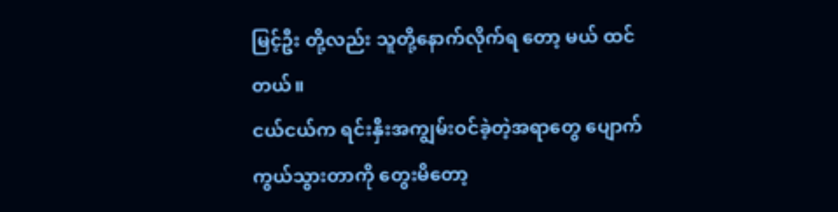မြင့်ဦး တို့လည်း သူတို့နောက်လိုက်ရ တော့ မယ် ထင်တယ်။
ငယ်ငယ်က ရင်းနှီးအကျွမ်းဝင်ခဲ့တဲ့အရာတွေ ပျောက်ကွယ်သွားတာကို တွေးမိတော့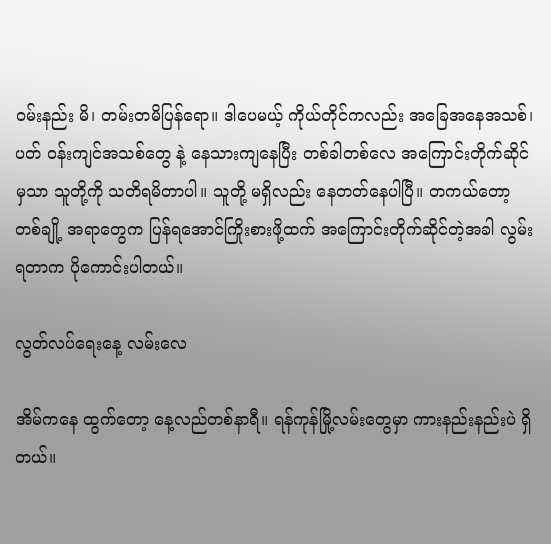ဝမ်းနည်း မိ၊ တမ်းတမိပြန်ရော။ ဒါပေမယ့် ကိုယ်တိုင်ကလည်း အခြေအနေအသစ်၊ ပတ် ဝန်းကျင်အသစ်တွေ နဲ့ နေသားကျနေပြီး တစ်ခါတစ်လေ အကြောင်းတိုက်ဆိုင်မှသာ သူတို့ကို သတိရမိတာပါ။ သူတို့ မရှိလည်း နေတတ်နေပါပြီ။ တကယ်တော့ တစ်ချို့ အရာတွေက ပြန်ရအောင်ကြိုးစားဖို့ထက် အကြောင်းတိုက်ဆိုင်တဲ့အခါ လွမ်းရတာက ပိုကောင်းပါတယ်။

လွတ်လပ်ရေးနေ့ လမ်းလေ

အိမ်ကနေ ထွက်တော့ နေ့လည်တစ်နာရီ။ ရန်ကုန်မြို့လမ်းတွေမှာ ကားနည်းနည်းပဲ ရှိတယ်။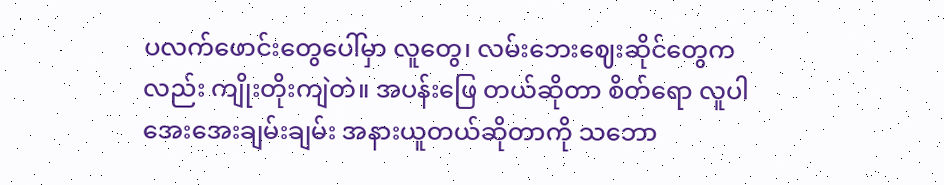ပလက်ဖောင်းတွေပေါ်မှာ လူတွေ၊ လမ်းဘေးဈေးဆိုင်တွေကလည်း ကျိုးတိုးကျဲတဲ။ အပန်းဖြေ တယ်ဆိုတာ စိတ်ရော လူပါ အေးအေးချမ်းချမ်း အနားယူတယ်ဆိုတာကို သဘော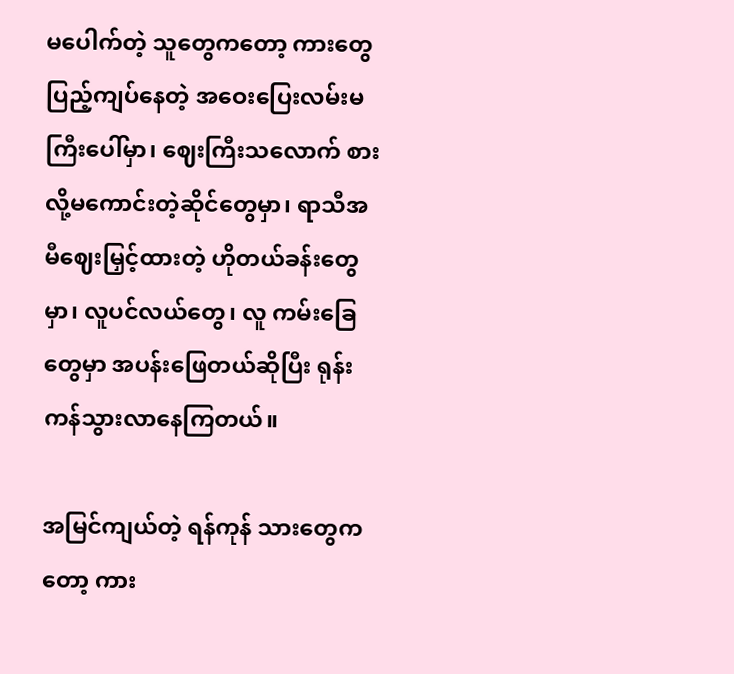မပေါက်တဲ့ သူတွေကတော့ ကားတွေပြည့်ကျပ်နေတဲ့ အဝေးပြေးလမ်းမကြီးပေါ်မှာ၊ ဈေးကြီးသလောက် စား လို့မကောင်းတဲ့ဆိုင်တွေမှာ၊ ရာသီအမီဈေးမြှင့်ထားတဲ့ ဟိုတယ်ခန်းတွေမှာ၊ လူပင်လယ်တွေ၊ လူ ကမ်းခြေတွေမှာ အပန်းဖြေတယ်ဆိုပြီး ရုန်းကန်သွားလာနေကြတယ်။

အမြင်ကျယ်တဲ့ ရန်ကုန် သားတွေကတော့ ကား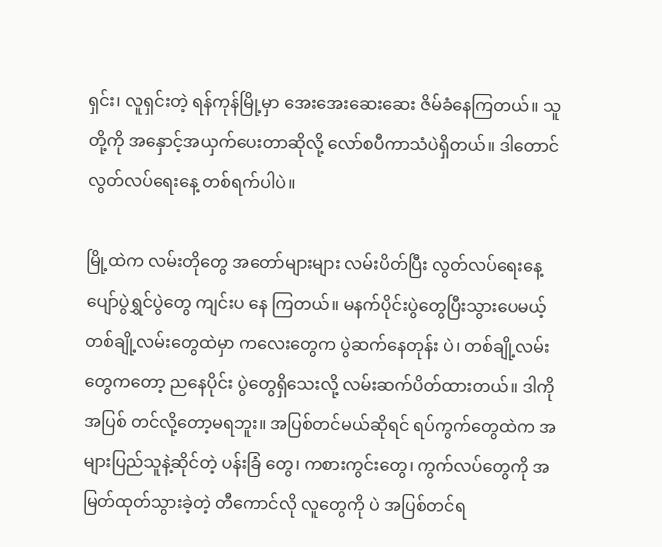ရှင်း၊ လူရှင်းတဲ့ ရန်ကုန်မြို့မှာ အေးအေးဆေးဆေး ဇိမ်ခံနေကြတယ်။ သူ တို့ကို အနှောင့်အယှက်ပေးတာဆိုလို့ လော်စပီကာသံပဲရှိတယ်။ ဒါတောင် လွတ်လပ်ရေးနေ့ တစ်ရက်ပါပဲ။

မြို့ထဲက လမ်းတိုတွေ အတော်များများ လမ်းပိတ်ပြီး လွတ်လပ်ရေးနေ့ပျော်ပွဲရွှင်ပွဲတွေ ကျင်းပ နေ ကြတယ်။ မနက်ပိုင်းပွဲတွေပြီးသွားပေမယ့် တစ်ချို့လမ်းတွေထဲမှာ ကလေးတွေက ပွဲဆက်နေတုန်း ပဲ၊ တစ်ချို့လမ်းတွေကတော့ ညနေပိုင်း ပွဲတွေရှိသေးလို့ လမ်းဆက်ပိတ်ထားတယ်။ ဒါကို အပြစ် တင်လို့တော့မရဘူး။ အပြစ်တင်မယ်ဆိုရင် ရပ်ကွက်တွေထဲက အများပြည်သူနဲ့ဆိုင်တဲ့ ပန်းခြံ တွေ၊ ကစားကွင်းတွေ၊ ကွက်လပ်တွေကို အမြတ်ထုတ်သွားခဲ့တဲ့ တီကောင်လို လူတွေကို ပဲ အပြစ်တင်ရ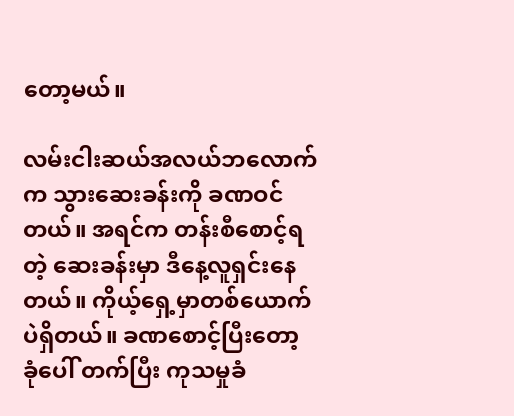တော့မယ်။

လမ်းငါးဆယ်အလယ်ဘလောက်က သွားဆေးခန်းကို ခဏဝင်တယ်။ အရင်က တန်းစီစောင့်ရတဲ့ ဆေးခန်းမှာ ဒီနေ့လူရှင်းနေတယ်။ ကိုယ့်ရှေ့မှာတစ်ယောက်ပဲရှိတယ်။ ခဏစောင့်ပြီးတော့ ခုံပေါ် တက်ပြီး ကုသမှုခံ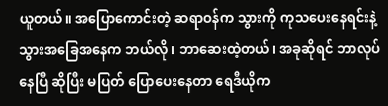ယူတယ်။ အပြောကောင်းတဲ့ ဆရာဝန်က သွားကို ကုသပေးနေရင်းနဲ့ သွားအခြေအနေက ဘယ်လို၊ ဘာဆေးထဲ့တယ်၊ အခုဆိုရင် ဘာလုပ်နေပြီ ဆိုပြီး မပြတ် ပြောပေးနေတာ ရေဒီယိုက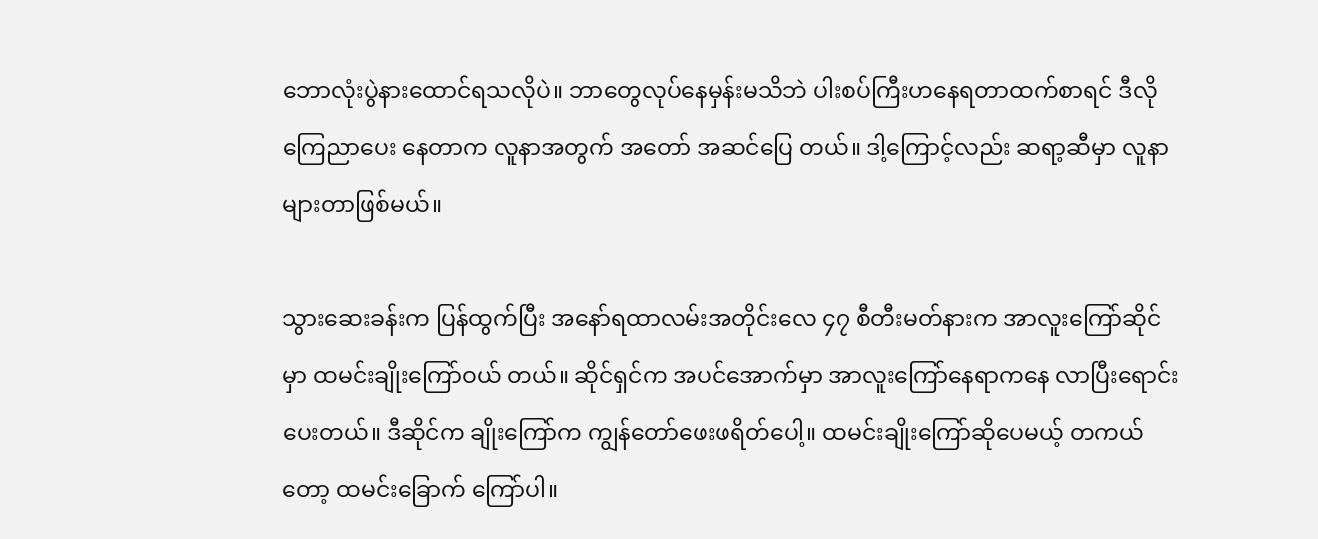ဘောလုံးပွဲနားထောင်ရသလိုပဲ။ ဘာတွေလုပ်နေမှန်းမသိဘဲ ပါးစပ်ကြီးဟနေရတာထက်စာရင် ဒီလိုကြေညာပေး နေတာက လူနာအတွက် အတော် အဆင်ပြေ တယ်။ ဒါ့ကြောင့်လည်း ဆရာ့ဆီမှာ လူနာ များတာဖြစ်မယ်။

သွားဆေးခန်းက ပြန်ထွက်ပြီး အနော်ရထာလမ်းအတိုင်းလေ ၄၇ စီတီးမတ်နားက အာလူးကြော်ဆိုင်မှာ ထမင်းချိုးကြော်ဝယ် တယ်။ ဆိုင်ရှင်က အပင်အောက်မှာ အာလူးကြော်နေရာကနေ လာပြီးရောင်းပေးတယ်။ ဒီဆိုင်က ချိုးကြော်က ကျွန်တော်ဖေးဖရိတ်ပေါ့။ ထမင်းချိုးကြော်ဆိုပေမယ့် တကယ်တော့ ထမင်းခြောက် ကြော်ပါ။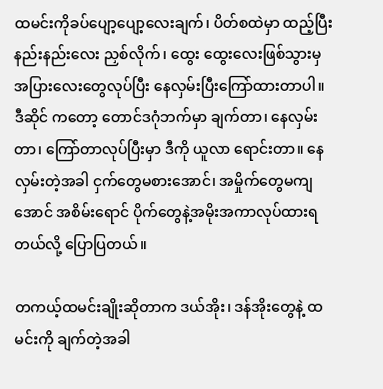ထမင်းကိုခပ်ပျော့ပျော့လေးချက်၊ ပိတ်စထဲမှာ ထည့်ပြီး နည်းနည်းလေး ညှစ်လိုက်၊ ထွေး ထွေးလေးဖြစ်သွားမှ အပြားလေးတွေလုပ်ပြီး နေလှမ်းပြီးကြော်ထားတာပါ။ ဒီဆိုင် ကတော့ တောင်ဒဂုံဘက်မှာ ချက်တာ၊ နေလှမ်းတာ၊ ကြော်တာလုပ်ပြီးမှာ ဒီကို ယူလာ ရောင်းတာ။ နေလှမ်းတဲ့အခါ ငှက်တွေမစားအောင်၊ အမှိုက်တွေမကျအောင် အစိမ်းရောင် ပိုက်တွေနဲ့အမိုးအကာလုပ်ထားရတယ်လို့ ပြောပြတယ်။

တကယ့်ထမင်းချိုးဆိုတာက ဒယ်အိုး၊ ဒန်အိုးတွေနဲ့ ထမင်းကို ချက်တဲ့အခါ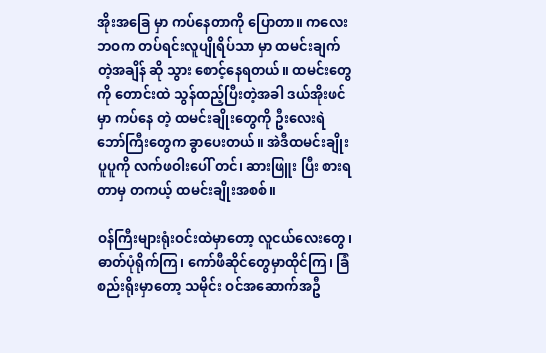အိုးအခြေ မှာ ကပ်နေတာကို ပြောတာ။ ကလေးဘဝက တပ်ရင်းလူပျိုရိပ်သာ မှာ ထမင်းချက်တဲ့အချိန် ဆို သွား စောင့်နေရတယ်။ ထမင်းတွေကို တောင်းထဲ သွန်ထည့်ပြီးတဲ့အခါ ဒယ်အိုးဖင်မှာ ကပ်နေ တဲ့ ထမင်းချိုးတွေကို ဦးလေးရဲဘော်ကြီးတွေက ခွာပေးတယ်။ အဲဒီထမင်းချိုးပူပူကို လက်ဖဝါးပေါ် တင်၊ ဆားဖြူး ပြီး စားရတာမှ တကယ့် ထမင်းချိုးအစစ်။

ဝန်ကြီးများရုံးဝင်းထဲမှာတော့ လူငယ်လေးတွေ၊ ဓာတ်ပုံရိုက်ကြ၊ ကော်ဖီဆိုင်တွေမှာထိုင်ကြ၊ ခြံ စည်းရိုးမှာတော့ သမိုင်း ဝင်အဆောက်အဦ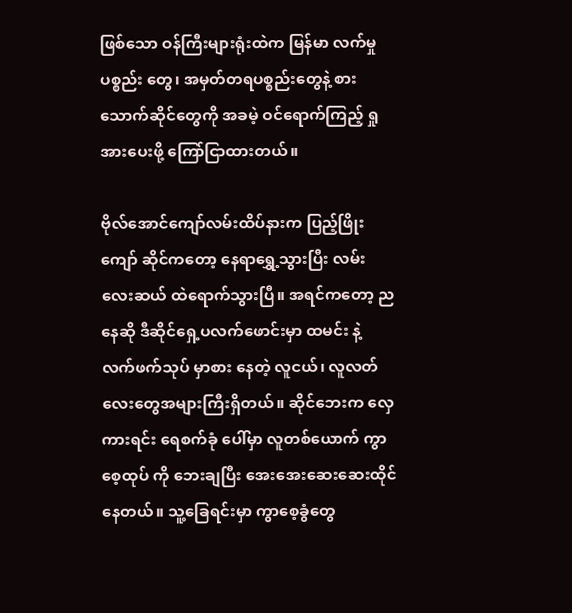ဖြစ်သော ဝန်ကြီးများရုံးထဲက မြန်မာ လက်မှု ပစ္စည်း တွေ၊ အမှတ်တရပစ္စည်းတွေနဲ့ စားသောက်ဆိုင်တွေကို အခမဲ့ ဝင်ရောက်ကြည့် ရှု အားပေးဖို့ ကြော်ငြာထားတယ်။

ဗိုလ်အောင်ကျော်လမ်းထိပ်နားက ပြည့်ဖြိုးကျော် ဆိုင်ကတော့ နေရာရွှေ့သွားပြီး လမ်းလေးဆယ် ထဲရောက်သွားပြီ။ အရင်ကတော့ ညနေဆို ဒီဆိုင်ရှေ့ပလက်ဖောင်းမှာ ထမင်း နဲ့ လက်ဖက်သုပ် မှာစား နေတဲ့ လူငယ်၊ လူလတ်လေးတွေအများကြီးရှိတယ်။ ဆိုင်ဘေးက လှေကားရင်း ရေစက်ခုံ ပေါ်မှာ လူတစ်ယောက် ကွာစေ့ထုပ် ကို ဘေးချပြီး အေးအေးဆေးဆေးထိုင်နေတယ်။ သူ့ခြေရင်းမှာ ကွာစေ့ခွံတွေ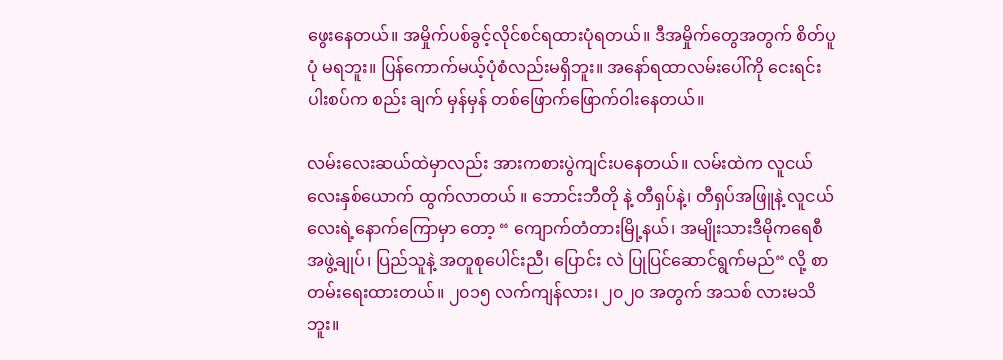ဖွေးနေတယ်။ အမှိုက်ပစ်ခွင့်လိုင်စင်ရထားပုံရတယ်။ ဒီအမှိုက်တွေအတွက် စိတ်ပူပုံ မရဘူး။ ပြန်ကောက်မယ့်ပုံစံလည်းမရှိဘူး။ အနော်ရထာလမ်းပေါ်ကို ငေးရင်း ပါးစပ်က စည်း ချက် မှန်မှန် တစ်ဖြောက်ဖြောက်ဝါးနေတယ်။

လမ်းလေးဆယ်ထဲမှာလည်း အားကစားပွဲကျင်းပနေတယ်။ လမ်းထဲက လူငယ်လေးနှစ်ယောက် ထွက်လာတယ် ။ ဘောင်းဘီတို နဲ့ တီရှပ်နဲ့၊ တီရှပ်အဖြူနဲ့ လူငယ်လေးရဲ့နောက်ကြောမှာ တော့ “ ကျောက်တံတားမြို့နယ်၊ အမျိုးသားဒီမိုကရေစီအဖွဲ့ချုပ်၊ ပြည်သူနဲ့ အတူစုပေါင်းညီ၊ ပြောင်း လဲ ပြုပြင်ဆောင်ရွက်မည်“ လို့ စာတမ်းရေးထားတယ်။ ၂၀၁၅ လက်ကျန်လား၊ ၂၀၂၀ အတွက် အသစ် လားမသိဘူး။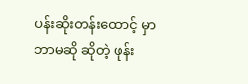ပန်းဆိုးတန်းထောင့် မှာ ဘာမဆို ဆိုတဲ့ ဖုန်း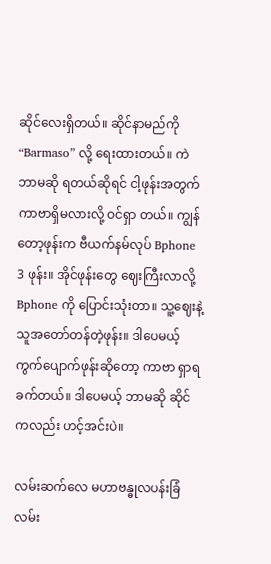ဆိုင်လေးရှိတယ်။ ဆိုင်နာမည်ကို “Barmaso” လို့ ရေးထားတယ်။ ကဲ ဘာမဆို ရတယ်ဆိုရင် ငါ့ဖုန်းအတွက် ကာဗာရှိမလားလို့ ဝင်ရှာ တယ်။ ကျွန်တော့ဖုန်းက ဗီယက်နမ်လုပ် Bphone 3 ဖုန်း။ အိုင်ဖုန်းတွေ ဈေးကြီးလာလို့ Bphone ကို ပြောင်းသုံးတာ။ သူ့ဈေးနဲ့သူအတော်တန်တဲ့ဖုန်း။ ဒါပေမယ့် ကွက်ပျောက်ဖုန်းဆိုတော့ ကာဗာ ရှာရခက်တယ်။ ဒါပေမယ့် ဘာမဆို ဆိုင်ကလည်း ဟင့်အင်းပဲ။

လမ်းဆက်လေ မဟာဗန္ဓုလပန်းခြံလမ်း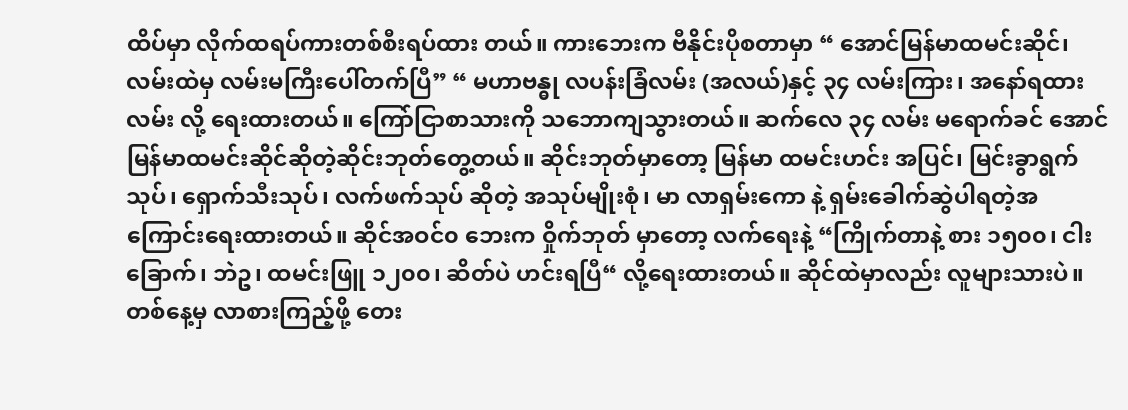ထိပ်မှာ လိုက်ထရပ်ကားတစ်စီးရပ်ထား တယ်။ ကားဘေးက ဗီနိုင်းပိုစတာမှာ “ အောင်မြန်မာထမင်းဆိုင်၊ လမ်းထဲမှ လမ်းမကြီးပေါ်တက်ပြီ” “ မဟာဗန္ဓု လပန်းခြံလမ်း (အလယ်)နှင့် ၃၄ လမ်းကြား၊ အနော်ရထားလမ်း လို့ ရေးထားတယ်။ ကြော်ငြာစာသားကို သဘောကျသွားတယ်။ ဆက်လေ ၃၄ လမ်း မရောက်ခင် အောင်မြန်မာထမင်းဆိုင်ဆိုတဲ့ဆိုင်းဘုတ်တွေ့တယ်။ ဆိုင်းဘုတ်မှာတော့ မြန်မာ ထမင်းဟင်း အပြင်၊ မြင်းခွာရွက်သုပ်၊ ရှောက်သီးသုပ်၊ လက်ဖက်သုပ် ဆိုတဲ့ အသုပ်မျိုးစုံ၊ မာ လာရှမ်းကော နဲ့ ရှမ်းခေါက်ဆွဲပါရတဲ့အကြောင်းရေးထားတယ်။ ဆိုင်အဝင်၀ ဘေးက ဝှိုက်ဘုတ် မှာတော့ လက်ရေးနဲ့ “ကြိုက်တာနဲ့ စား ၁၅၀၀၊ ငါးခြောက်၊ ဘဲဥ၊ ထမင်းဖြူ ၁၂၀၀၊ ဆိတ်ပဲ ဟင်းရပြီ“ လို့ရေးထားတယ်။ ဆိုင်ထဲမှာလည်း လူများသားပဲ။ တစ်နေ့မှ လာစားကြည့်ဖို့ တေး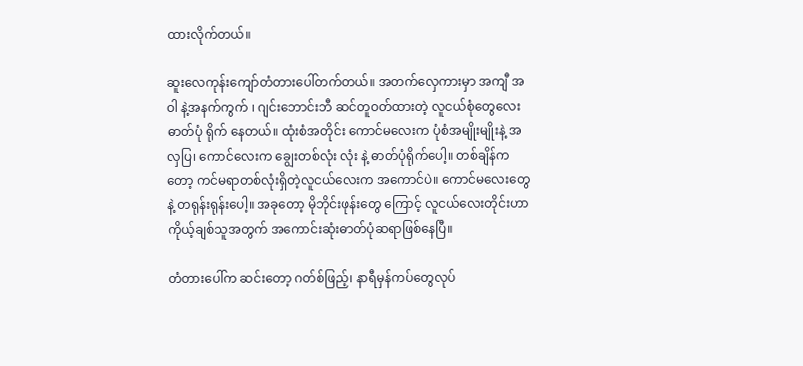ထားလိုက်တယ်။

ဆူးလေကုန်းကျော်တံတားပေါ်တက်တယ်။ အတက်လှေကားမှာ အကျီ အဝါ နဲ့အနက်ကွက် ၊ ဂျင်းဘောင်းဘီ ဆင်တူဝတ်ထားတဲ့ လူငယ်စုံတွေလေး ဓာတ်ပုံ ရိုက် နေတယ်။ ထုံးစံအတိုင်း ကောင်မလေးက ပုံစံအမျိုးမျိုးနဲ့ အလှပြ၊ ကောင်လေးက ချွေးတစ်လုံး လုံး နဲ့ ဓာတ်ပုံရိုက်ပေါ့။ တစ်ချိန်ကတော့ ကင်မရာတစ်လုံးရှိတဲ့လူငယ်လေးက အကောင်ပဲ။ ကောင်မလေးတွေနဲ့ တရုန်းရုန်းပေါ့။ အခုတော့ မိုဘိုင်းဖုန်းတွေ ကြောင့် လူငယ်လေးတိုင်းဟာ ကိုယ့်ချစ်သူအတွက် အကောင်းဆုံးဓာတ်ပုံဆရာဖြစ်နေပြီ။

တံတားပေါ်က ဆင်းတော့ ဂတ်စ်ဖြည့်၊ နာရီမှန်ကပ်တွေလုပ်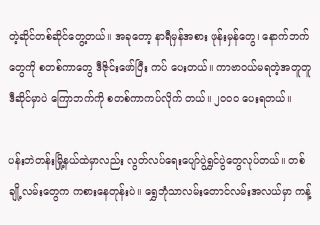တဲ့ဆိုင်တစ်ဆိုင်တွေ့တယ်။ အခုတော့ နာရီမှန်အစား ဖုန်းမှန်တွေ၊ နောက်ဘက်တွေကို စတစ်ကာတွေ ဒီဇိုင်းဖော်ပြီး ကပ် ပေးတယ်။ ကာဗာဝယ်မရတဲ့အတူတူ ဒီဆိုင်မှာပဲ ကြောဘက်ကို စတစ်ကာကပ်လိုက် တယ်။ ၂၀၀၀ ပေးရတယ်။

ပန်းဘဲတန်းမြို့နယ်ထဲမှာလည်း လွတ်လပ်ရေးပျော်ပွဲရွှင်ပွဲတွေလုပ်တယ်။ တစ်ချို့လမ်းတွေက ကစားနေတုန်းပဲ။ ရွှေဘုံသာလမ်းတောင်လမ်းအလယ်မှာ ကန့်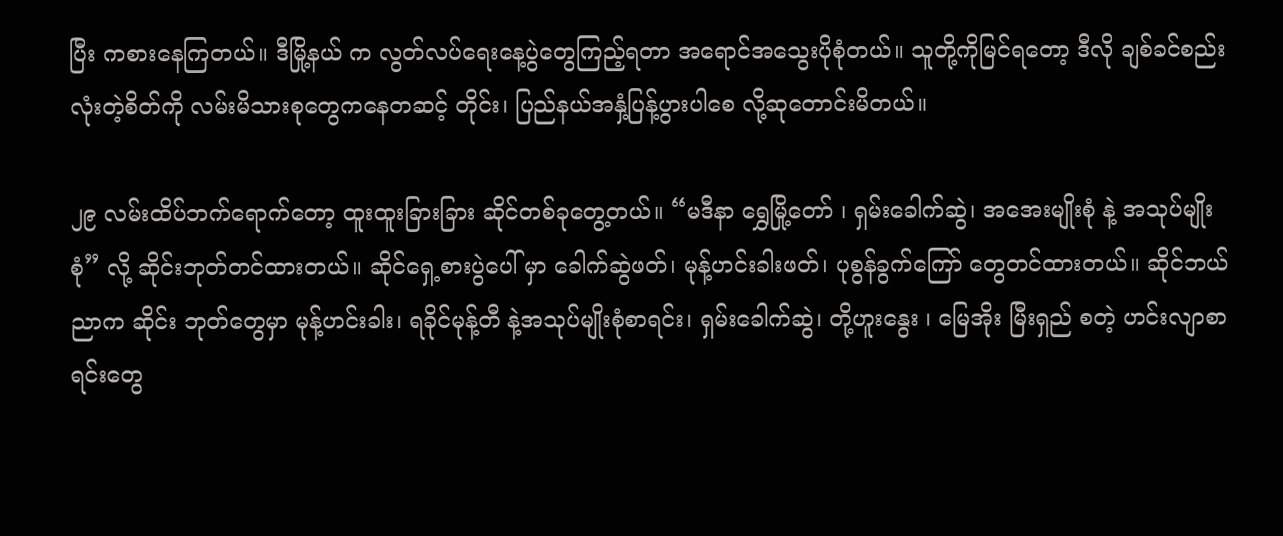ပြီး ကစားနေကြတယ်။ ဒီမြို့နယ် က လွတ်လပ်ရေးနေ့ပွဲတွေကြည့်ရတာ အရောင်အသွေးပိုစုံတယ်။ သူတို့ကိုမြင်ရတော့ ဒီလို ချစ်ခင်စည်းလုံးတဲ့စိတ်ကို လမ်းမိသားစုတွေကနေတဆင့် တိုင်း၊ ပြည်နယ်အနှံ့ပြန့်ပွားပါစေ လို့ဆုတောင်းမိတယ်။

၂၉ လမ်းထိပ်ဘက်ရောက်တော့ ထူးထူးခြားခြား ဆိုင်တစ်ခုတွေ့တယ်။ “မဒီနာ ရွှေမြို့တော် ၊ ရှမ်းခေါက်ဆွဲ၊ အအေးမျိုးစုံ နဲ့ အသုပ်မျိုးစုံ” လို့ ဆိုင်းဘုတ်တင်ထားတယ်။ ဆိုင်ရှေ့စားပွဲပေါ် မှာ ခေါက်ဆွဲဖတ်၊ မုန့်ဟင်းခါးဖတ်၊ ပုစွန်ခွက်ကြော် တွေတင်ထားတယ်။ ဆိုင်ဘယ်ညာက ဆိုင်း ဘုတ်တွေမှာ မုန့်ဟင်းခါး၊ ရခိုင်မုန့်တီ နဲ့အသုပ်မျိုးစုံစာရင်း၊ ရှမ်းခေါက်ဆွဲ၊ တို့ဟူးနွေး ၊ မြေအိုး မြီးရှည် စတဲ့ ဟင်းလျာစာရင်းတွေ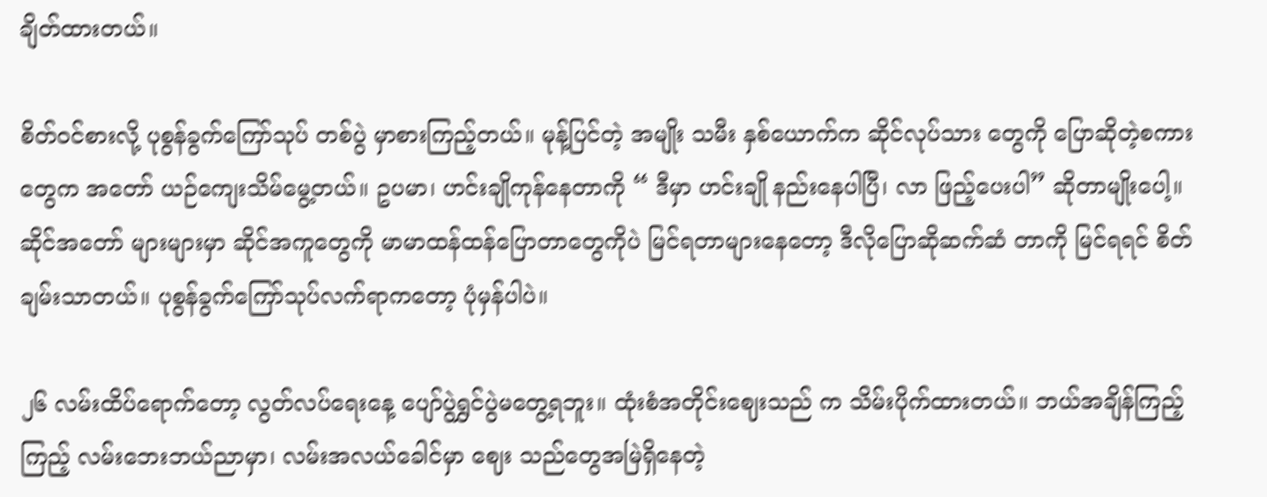ချိတ်ထားတယ်။

စိတ်ဝင်စားလို့ ပုစွန်ခွက်ကြော်သုပ် တစ်ပွဲ မှာစားကြည့်တယ်။ မုန့်ပြင်တဲ့ အမျိုး သမီး နှစ်ယောက်က ဆိုင်လုပ်သား တွေကို ပြောဆိုတဲ့စကား တွေက အတော် ယဉ်ကျေးသိမ်မွေ့တယ်။ ဥပမာ၊ ဟင်းချိုကုန်နေတာကို “ ဒီမှာ ဟင်းချို နည်းနေပါပြီ၊ လာ ဖြည့်ပေးပါ” ဆိုတာမျိုးပေါ့။ ဆိုင်အတော် များများမှာ ဆိုင်အကူတွေကို မာမာထန်ထန်ပြောတာတွေကိုပဲ မြင်ရတာများနေတော့ ဒီလိုပြောဆိုဆက်ဆံ တာကို မြင်ရရင် စိတ်ချမ်းသာတယ်။ ပုစွန်ခွက်ကြော်သုပ်လက်ရာကတော့ ပုံမှန်ပါပဲ။

၂၆ လမ်းထိပ်ရောက်တော့ လွတ်လပ်ရေးနေ့ ပျော်ပွဲရွှင်ပွဲမတွေ့ရဘူး။ ထုံးစံအတိုင်းဈေးသည် က သိမ်းပိုက်ထားတယ်။ ဘယ်အချိန်ကြည့်ကြည့် လမ်းဘေးဘယ်ညာမှာ၊ လမ်းအလယ်ခေါင်မှာ ဈေး သည်တွေအမြဲရှိနေတဲ့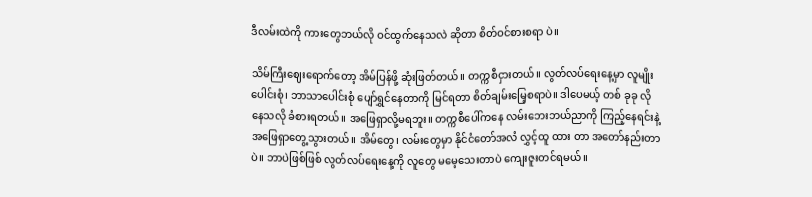ဒီလမ်းထဲကို ကားတွေဘယ်လို ဝင်ထွက်နေသလဲ ဆိုတာ စိတ်ဝင်စားစရာ ပဲ။

သိမ်ကြီးဈေးရောက်တော့ အိမ်ပြန်ဖို့ ဆုံးဖြတ်တယ်။ တက္ကစီငှားတယ်။ လွတ်လပ်ရေးနေ့မှာ လူမျိုး ပေါင်းစုံ၊ ဘာသာပေါင်းစုံ ပျော်ရွှင်နေတာကို မြင်ရတာ စိတ်ချမ်းမြေ့စရာပဲ။ ဒါပေမယ့် တစ် ခုခု လိုနေသလို ခံစားရတယ်။ အဖြေရှာလို့မရဘူး။ တက္ကစီပေါ်ကနေ လမ်းဘေးဘယ်ညာကို ကြည့်နေရင်းနဲ့ အဖြေရှာတွေ့သွားတယ်။ အိမ်တွေ၊ လမ်းတွေမှာ နိုင်ငံတော်အလံ လွှင့်ထူ ထား တာ အတော်နည်းတာပဲ။ ဘာပဲဖြစ်ဖြစ် လွတ်လပ်ရေးနေ့ကို လူတွေ မမေ့သေးတာပဲ ကျေးဇူးတင်ရမယ်။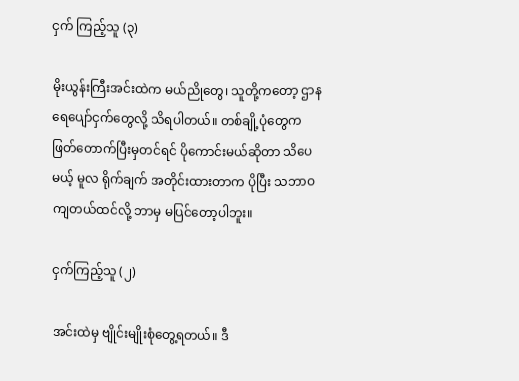ငှက် ကြည့်သူ (၃)

မိုးယွန်းကြီးအင်းထဲက မယ်ညိုတွေ၊ သူတို့ကတော့ ဌာန ရေပျော်ငှက်တွေလို့ သိရပါတယ်။ တစ်ချို့ပုံတွေက ဖြတ်တောက်ပြီးမှတင်ရင် ပိုကောင်းမယ်ဆိုတာ သိပေမယ့် မူလ ရိုက်ချက် အတိုင်းထားတာက ပိုပြီး သဘာဝကျတယ်ထင်လို့ ဘာမှ မပြင်တော့ပါဘူး။

ငှက်ကြည့်သူ (၂)

အင်းထဲမှ ဗျိုင်းမျိုးစုံတွေ့ရတယ်။ ဒီ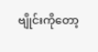ဗျိုင်းကိုတော့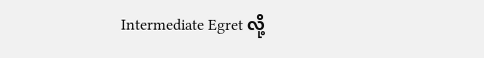Intermediate Egret လို့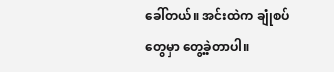ခေါ်တယ်။ အင်းထဲက ချုံစပ်တွေမှာ တွေ့ခဲ့တာပါ။